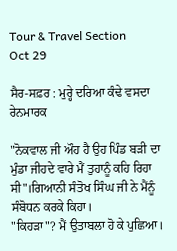Tour & Travel Section
Oct 29

ਸੈਰ-ਸਫ਼ਰ : ਮੁਰ੍ਹੇ ਦਰਿਆ ਕੰਢੇ ਵਸਦਾ ਰੇਨਮਾਰਕ

"ਨੋਕਵਾਲ ਜੀ ਔਹ ਹੈ ਉਹ ਪਿੰਡ ਬੜੀ ਦਾ ਮੁੰਡਾ ਜੀਹਦੇ ਵਾਰੇ ਮੈਂ ਤੁਹਾਨੂੰ ਕਹਿ ਰਿਹਾ ਸੀ"।ਗਿਆਨੀ ਸੰਤੋਖ ਸਿੰਘ ਜੀ ਨੇ ਮੈਂਨੂੰ ਸੰਬੋਧਨ ਕਰਕੇ ਕਿਹਾ।
"ਕਿਹੜਾ"? ਮੈਂ ਉਤਾਬਲਾ ਹੋ ਕੇ ਪੁਛਿਆ।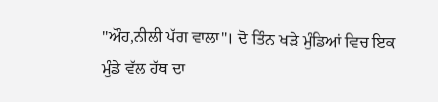"ਔਹ,ਨੀਲੀ ਪੱਗ ਵਾਲਾ"। ਦੋ ਤਿੰਨ ਖੜੇ ਮੁੰਡਿਆਂ ਵਿਚ ਇਕ ਮੁੰਡੇ ਵੱਲ ਹੱਥ ਦਾ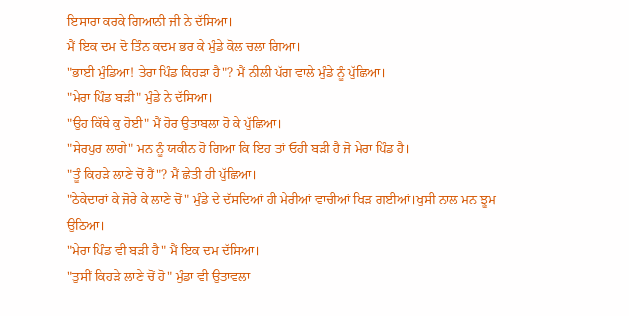ਇਸਾਰਾ ਕਰਕੇ ਗਿਆਨੀ ਜੀ ਨੇ ਦੱਸਿਆ।
ਮੈਂ ਇਕ ਦਮ ਦੋ ਤਿੰਨ ਕਦਮ ਭਰ ਕੇ ਮੁੰਡੇ ਕੋਲ ਚਲਾ ਗਿਆ।
"ਭਾਈ ਮੁੰਡਿਆ! ਤੇਰਾ ਪਿੰਡ ਕਿਹੜਾ ਹੈ"? ਮੈਂ ਨੀਲੀ ਪੱਗ ਵਾਲੇ ਮੁੰਡੇ ਨੂੰ ਪੁੱਛਿਆ।
"ਮੇਰਾ ਪਿੰਡ ਬੜੀ" ਮੁੰਡੇ ਨੇ ਦੱਸਿਆ।
"ਉਹ ਕਿੱਥੇ ਕੁ ਹੋਈ" ਮੈਂ ਹੋਰ ਉਤਾਬਲਾ ਹੋ ਕੇ ਪੁੱਛਿਆ।
"ਸੇਰਪੁਰ ਲਾਗੇ" ਮਨ ਨੂੰ ਯਕੀਨ ਹੋ ਗਿਆ ਕਿ ਇਹ ਤਾਂ ਓਹੀ ਬੜੀ ਹੈ ਜੋ ਮੇਰਾ ਪਿੰਡ ਹੈ।
"ਤੂੰ ਕਿਹੜੇ ਲਾਣੇ ਚੋਂ ਹੈਂ"? ਮੈਂ ਛੇਤੀ ਹੀ ਪੁੱਛਿਆ।
"ਠੇਕੇਦਾਰਾਂ ਕੇ ਜੋਰੇ ਕੇ ਲਾਣੇ ਚੋਂ" ਮੁੰਡੇ ਦੇ ਦੱਸਦਿਆਂ ਹੀ ਮੇਰੀਆਂ ਵਾਚੀਆਂ ਖਿੜ ਗਈਆਂ।ਖੁਸੀ ਨਾਲ ਮਨ ਝੂਮ ਉਠਿਆ।
"ਮੇਰਾ ਪਿੰਡ ਵੀ ਬੜੀ ਹੈ" ਮੈਂ ਇਕ ਦਮ ਦੱਸਿਆ।
"ਤੁਸੀਂ ਕਿਹੜੇ ਲਾਣੇ ਚੋਂ ਹੋ" ਮੁੰਡਾ ਵੀ ਉਤਾਵਲਾ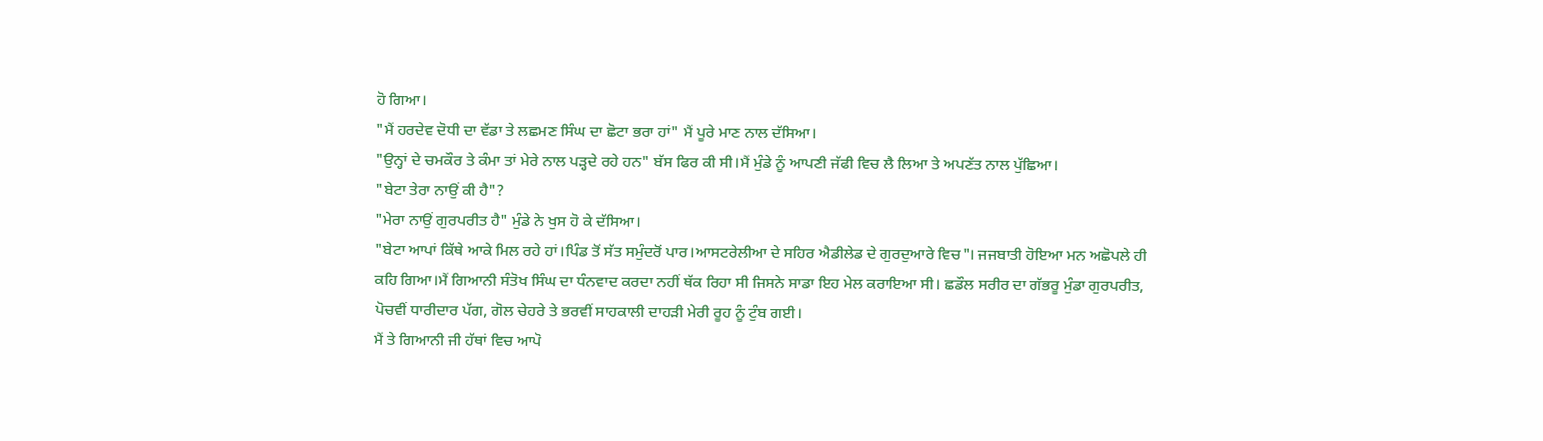ਹੋ ਗਿਆ।
"ਮੈਂ ਹਰਦੇਵ ਦੋਧੀ ਦਾ ਵੱਡਾ ਤੇ ਲਛਮਣ ਸਿੰਘ ਦਾ ਛੋਟਾ ਭਰਾ ਹਾਂ" ਮੈਂ ਪੂਰੇ ਮਾਣ ਨਾਲ ਦੱਸਿਆ।
"ਉਨ੍ਹਾਂ ਦੇ ਚਮਕੌਰ ਤੇ ਕੰਮਾ ਤਾਂ ਮੇਰੇ ਨਾਲ ਪੜ੍ਹਦੇ ਰਹੇ ਹਨ" ਬੱਸ ਫਿਰ ਕੀ ਸੀ।ਮੈਂ ਮੁੰਡੇ ਨੂੰ ਆਪਣੀ ਜੱਫੀ ਵਿਚ ਲੈ ਲਿਆ ਤੇ ਅਪਣੱਤ ਨਾਲ ਪੁੱਛਿਆ।
"ਬੇਟਾ ਤੇਰਾ ਨਾਉਂ ਕੀ ਹੈ"?
"ਮੇਰਾ ਨਾਉਂ ਗੁਰਪਰੀਤ ਹੈ" ਮੁੰਡੇ ਨੇ ਖੁਸ ਹੋ ਕੇ ਦੱਸਿਆ।
"ਬੇਟਾ ਆਪਾਂ ਕਿੱਥੇ ਆਕੇ ਮਿਲ ਰਹੇ ਹਾਂ।ਪਿੰਡ ਤੋਂ ਸੱਤ ਸਮੁੰਦਰੋਂ ਪਾਰ।ਆਸਟਰੇਲੀਆ ਦੇ ਸਹਿਰ ਐਡੀਲੇਡ ਦੇ ਗੁਰਦੁਆਰੇ ਵਿਚ"। ਜਜਬਾਤੀ ਹੋਇਆ ਮਨ ਅਛੋਪਲੇ ਹੀ ਕਹਿ ਗਿਆ।ਮੈਂ ਗਿਆਨੀ ਸੰਤੋਖ ਸਿੰਘ ਦਾ ਧੰਨਵਾਦ ਕਰਦਾ ਨਹੀਂ ਥੱਕ ਰਿਹਾ ਸੀ ਜਿਸਨੇ ਸਾਡਾ ਇਹ ਮੇਲ ਕਰਾਇਆ ਸੀ। ਛਡੌਲ ਸਰੀਰ ਦਾ ਗੱਭਰੂ ਮੁੰਡਾ ਗੁਰਪਰੀਤ, ਪੋਚਵੀਂ ਧਾਰੀਦਾਰ ਪੱਗ, ਗੋਲ ਚੇਹਰੇ ਤੇ ਭਰਵੀਂ ਸਾਹਕਾਲੀ ਦਾਹੜੀ ਮੇਰੀ ਰੂਹ ਨੂੰ ਟੁੰਬ ਗਈ।
ਮੈਂ ਤੇ ਗਿਆਨੀ ਜੀ ਹੱਥਾਂ ਵਿਚ ਆਪੋ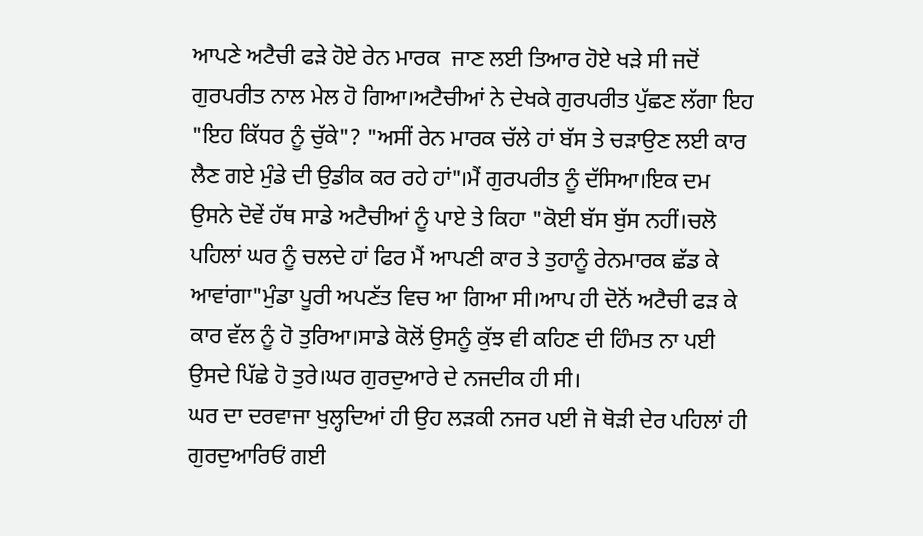ਆਪਣੇ ਅਟੈਚੀ ਫੜੇ ਹੋਏ ਰੇਨ ਮਾਰਕ  ਜਾਣ ਲਈ ਤਿਆਰ ਹੋਏ ਖੜੇ ਸੀ ਜਦੋਂ ਗੁਰਪਰੀਤ ਨਾਲ ਮੇਲ ਹੋ ਗਿਆ।ਅਟੈਚੀਆਂ ਨੇ ਦੇਖਕੇ ਗੁਰਪਰੀਤ ਪੁੱਛਣ ਲੱਗਾ ਇਹ "ਇਹ ਕਿੱਧਰ ਨੂੰ ਚੁੱਕੇ"? "ਅਸੀਂ ਰੇਨ ਮਾਰਕ ਚੱਲੇ ਹਾਂ ਬੱਸ ਤੇ ਚੜਾਉਣ ਲਈ ਕਾਰ ਲੈਣ ਗਏ ਮੁੰਡੇ ਦੀ ਉਡੀਕ ਕਰ ਰਹੇ ਹਾਂ"।ਮੈਂ ਗੁਰਪਰੀਤ ਨੂੰ ਦੱਸਿਆ।ਇਕ ਦਮ ਉਸਨੇ ਦੋਵੇਂ ਹੱਥ ਸਾਡੇ ਅਟੈਚੀਆਂ ਨੂੰ ਪਾਏ ਤੇ ਕਿਹਾ "ਕੋਈ ਬੱਸ ਬੁੱਸ ਨਹੀਂ।ਚਲੋ ਪਹਿਲਾਂ ਘਰ ਨੂੰ ਚਲਦੇ ਹਾਂ ਫਿਰ ਮੈਂ ਆਪਣੀ ਕਾਰ ਤੇ ਤੁਹਾਨੂੰ ਰੇਨਮਾਰਕ ਛੱਡ ਕੇ ਆਵਾਂਗਾ"ਮੁੰਡਾ ਪੂਰੀ ਅਪਣੱਤ ਵਿਚ ਆ ਗਿਆ ਸੀ।ਆਪ ਹੀ ਦੋਨੋਂ ਅਟੈਚੀ ਫੜ ਕੇ ਕਾਰ ਵੱਲ ਨੂੰ ਹੋ ਤੁਰਿਆ।ਸਾਡੇ ਕੋਲੋਂ ਉਸਨੂੰ ਕੁੱਝ ਵੀ ਕਹਿਣ ਦੀ ਹਿੰਮਤ ਨਾ ਪਈ ਉਸਦੇ ਪਿੱਛੇ ਹੋ ਤੁਰੇ।ਘਰ ਗੁਰਦੁਆਰੇ ਦੇ ਨਜਦੀਕ ਹੀ ਸੀ।
ਘਰ ਦਾ ਦਰਵਾਜਾ ਖੁਲ੍ਹਦਿਆਂ ਹੀ ਉਹ ਲੜਕੀ ਨਜਰ ਪਈ ਜੋ ਥੋੜੀ ਦੇਰ ਪਹਿਲਾਂ ਹੀ ਗੁਰਦੁਆਰਿਓਂ ਗਈ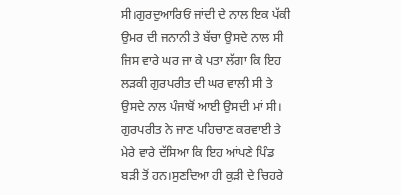ਸੀ।ਗੁਰਦੁਆਰਿਓਂ ਜਾਂਦੀ ਦੇ ਨਾਲ ਇਕ ਪੱਕੀ ਉਮਰ ਦੀ ਜਨਾਨੀ ਤੇ ਬੱਚਾ ਉਸਦੇ ਨਾਲ ਸੀ ਜਿਸ ਵਾਰੇ ਘਰ ਜਾ ਕੇ ਪਤਾ ਲੱਗਾ ਕਿ ਇਹ ਲੜਕੀ ਗੁਰਪਰੀਤ ਦੀ ਘਰ ਵਾਲੀ ਸੀ ਤੇ ਉਸਦੇ ਨਾਲ ਪੰਜਾਬੋਂ ਆਈ ਉਸਦੀ ਮਾਂ ਸੀ। ਗੁਰਪਰੀਤ ਨੇ ਜਾਣ ਪਹਿਚਾਣ ਕਰਵਾਈ ਤੇ ਮੇਰੇ ਵਾਰੇ ਦੱਸਿਆ ਕਿ ਇਹ ਆਂਪਣੇ ਪਿੰਡ ਬੜੀ ਤੋਂ ਹਨ।ਸੁਣਦਿਆ ਹੀ ਕੁੜੀ ਦੇ ਚਿਹਰੇ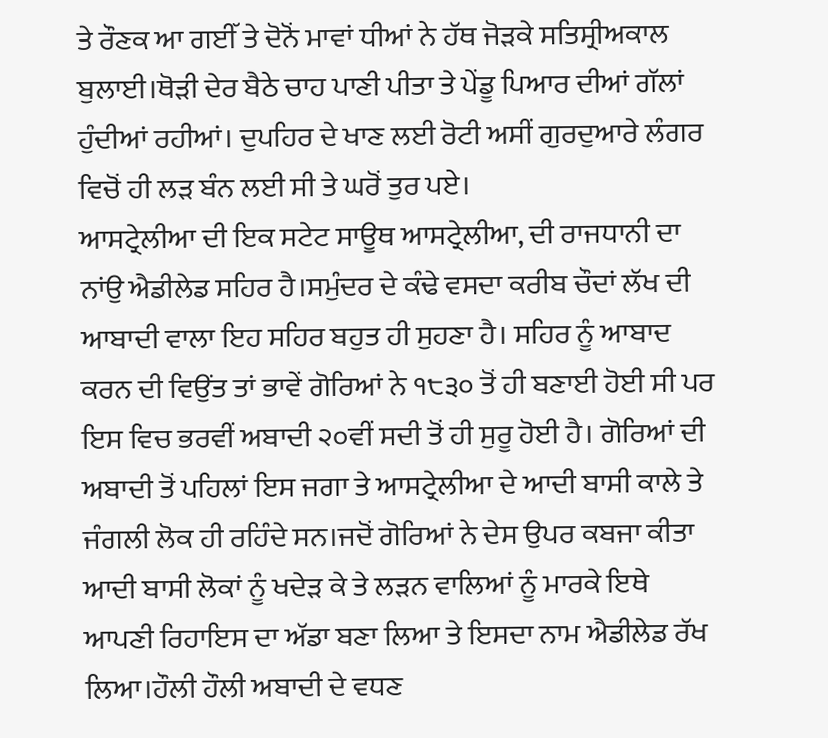ਤੇ ਰੌਣਕ ਆ ਗਈੱ ਤੇ ਦੋਨੋਂ ਮਾਵਾਂ ਧੀਆਂ ਨੇ ਹੱਥ ਜੋੜਕੇ ਸਤਿਸ੍ਰੀਅਕਾਲ ਬੁਲਾਈ।ਥੋੜੀ ਦੇਰ ਬੈਠੇ ਚਾਹ ਪਾਣੀ ਪੀਤਾ ਤੇ ਪੇਂਡੂ ਪਿਆਰ ਦੀਆਂ ਗੱਲਾਂ ਹੁੰਦੀਆਂ ਰਹੀਆਂ। ਦੁਪਹਿਰ ਦੇ ਖਾਣ ਲਈ ਰੋਟੀ ਅਸੀਂ ਗੁਰਦੁਆਰੇ ਲੰਗਰ ਵਿਚੋਂ ਹੀ ਲੜ ਬੰਨ ਲਈ ਸੀ ਤੇ ਘਰੋਂ ਤੁਰ ਪਏ।
ਆਸਟ੍ਰੇਲੀਆ ਦੀ ਇਕ ਸਟੇਟ ਸਾਊਥ ਆਸਟ੍ਰੇਲੀਆ, ਦੀ ਰਾਜਧਾਨੀ ਦਾ ਨਾਂਉ ਐਡੀਲੇਡ ਸਹਿਰ ਹੈ।ਸਮੁੰਦਰ ਦੇ ਕੰਢੇ ਵਸਦਾ ਕਰੀਬ ਚੌਦਾਂ ਲੱਖ ਦੀ ਆਬਾਦੀ ਵਾਲਾ ਇਹ ਸਹਿਰ ਬਹੁਤ ਹੀ ਸੁਹਣਾ ਹੈ। ਸਹਿਰ ਨੂੰ ਆਬਾਦ ਕਰਨ ਦੀ ਵਿਉਂਤ ਤਾਂ ਭਾਵੇਂ ਗੋਰਿਆਂ ਨੇ ੧੮੩੦ ਤੋਂ ਹੀ ਬਣਾਈ ਹੋਈ ਸੀ ਪਰ ਇਸ ਵਿਚ ਭਰਵੀਂ ਅਬਾਦੀ ੨੦ਵੀਂ ਸਦੀ ਤੋਂ ਹੀ ਸੁਰੂ ਹੋਈ ਹੈ। ਗੋਰਿਆਂ ਦੀ ਅਬਾਦੀ ਤੋਂ ਪਹਿਲਾਂ ਇਸ ਜਗਾ ਤੇ ਆਸਟ੍ਰੇਲੀਆ ਦੇ ਆਦੀ ਬਾਸੀ ਕਾਲੇ ਤੇ ਜੰਗਲੀ ਲੋਕ ਹੀ ਰਹਿੰਦੇ ਸਨ।ਜਦੋਂ ਗੋਰਿਆਂ ਨੇ ਦੇਸ ਉਪਰ ਕਬਜਾ ਕੀਤਾ ਆਦੀ ਬਾਸੀ ਲੋਕਾਂ ਨੂੰ ਖਦੇੜ ਕੇ ਤੇ ਲੜਨ ਵਾਲਿਆਂ ਨੂੰ ਮਾਰਕੇ ਇਥੇ ਆਪਣੀ ਰਿਹਾਇਸ ਦਾ ਅੱਡਾ ਬਣਾ ਲਿਆ ਤੇ ਇਸਦਾ ਨਾਮ ਐਡੀਲੇਡ ਰੱਖ ਲਿਆ।ਹੌਲੀ ਹੌਲੀ ਅਬਾਦੀ ਦੇ ਵਧਣ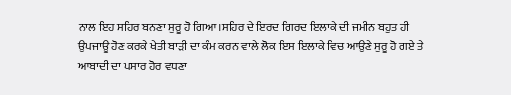ਨਾਲ ਇਹ ਸਹਿਰ ਬਨਣਾ ਸੁਰੂ ਹੋ ਗਿਆ।ਸਹਿਰ ਦੇ ਇਰਦ ਗਿਰਦ ਇਲਾਕੇ ਦੀ ਜਮੀਨ ਬਹੁਤ ਹੀ ਉਪਜਾਊ ਹੋਣ ਕਰਕੇ ਖੇਤੀ ਬਾੜੀ ਦਾ ਕੰਮ ਕਰਨ ਵਾਲੇ ਲੋਕ ਇਸ ਇਲਾਕੇ ਵਿਚ ਆਉਣੇ ਸੁਰੂ ਹੋ ਗਏ ਤੇ ਆਬਾਦੀ ਦਾ ਪਸਾਰ ਹੋਰ ਵਧਣਾ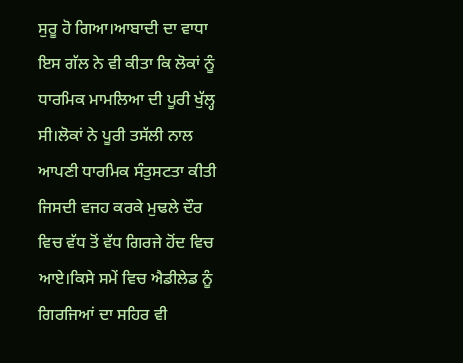ਸੁਰੂ ਹੋ ਗਿਆ।ਆਬਾਦੀ ਦਾ ਵਾਧਾ ਇਸ ਗੱਲ ਨੇ ਵੀ ਕੀਤਾ ਕਿ ਲੋਕਾਂ ਨੂੰ ਧਾਰਮਿਕ ਮਾਮਲਿਆ ਦੀ ਪੂਰੀ ਖੁੱਲ੍ਹ ਸੀ।ਲੋਕਾਂ ਨੇ ਪੂਰੀ ਤਸੱਲੀ ਨਾਲ ਆਪਣੀ ਧਾਰਮਿਕ ਸੰਤੁਸਟਤਾ ਕੀਤੀ ਜਿਸਦੀ ਵਜਹ ਕਰਕੇ ਮੁਢਲੇ ਦੌਰ ਵਿਚ ਵੱਧ ਤੋਂ ਵੱਧ ਗਿਰਜੇ ਹੋਂਦ ਵਿਚ ਆਏ।ਕਿਸੇ ਸਮੇਂ ਵਿਚ ਐਡੀਲੇਡ ਨੂੰ ਗਿਰਜਿਆਂ ਦਾ ਸਹਿਰ ਵੀ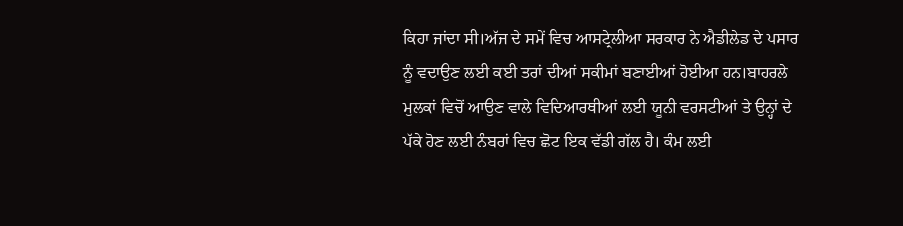ਕਿਹਾ ਜਾਂਦਾ ਸੀ।ਅੱਜ ਦੇ ਸਮੇਂ ਵਿਚ ਆਸਟ੍ਰੇਲੀਆ ਸਰਕਾਰ ਨੇ ਐਡੀਲੇਡ ਦੇ ਪਸਾਰ ਨੂੰ ਵਦਾਉਣ ਲਈ ਕਈ ਤਰਾਂ ਦੀਆਂ ਸਕੀਮਾਂ ਬਣਾਈਆਂ ਹੋਈਆ ਹਨ।ਬਾਹਰਲੇ ਮੁਲਕਾਂ ਵਿਚੋਂ ਆਉਣ ਵਾਲੇ ਵਿਦਿਆਰਥੀਆਂ ਲਈ ਯੂਨੀ ਵਰਸਟੀਆਂ ਤੇ ਉਨ੍ਹਾਂ ਦੇ ਪੱਕੇ ਹੋਣ ਲਈ ਨੰਬਰਾਂ ਵਿਚ ਛੋਟ ਇਕ ਵੱਡੀ ਗੱਲ ਹੈ। ਕੰਮ ਲਈ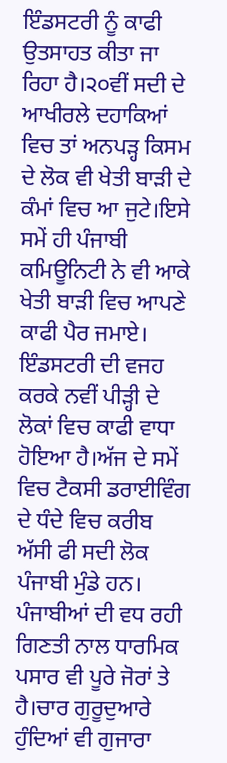ਇੰਡਸਟਰੀ ਨੂੰ ਕਾਫੀ ਉਤਸਾਹਤ ਕੀਤਾ ਜਾ ਰਿਹਾ ਹੈ।੨੦ਵੀਂ ਸਦੀ ਦੇ ਆਖੀਰਲੇ ਦਹਾਕਿਆਂ ਵਿਚ ਤਾਂ ਅਨਪੜ੍ਹ ਕਿਸਮ ਦੇ ਲੋਕ ਵੀ ਖੇਤੀ ਬਾੜੀ ਦੇ ਕੰਮਾਂ ਵਿਚ ਆ ਜੁਟੇ।ਇਸੇ ਸਮੇਂ ਹੀ ਪੰਜਾਬੀ ਕਮਿਊਨਿਟੀ ਨੇ ਵੀ ਆਕੇ ਖੇਤੀ ਬਾੜੀ ਵਿਚ ਆਪਣੇ ਕਾਫੀ ਪੈਰ ਜਮਾਏ। ਇੰਡਸਟਰੀ ਦੀ ਵਜਹ ਕਰਕੇ ਨਵੀਂ ਪੀੜ੍ਹੀ ਦੇ ਲੋਕਾਂ ਵਿਚ ਕਾਫੀ ਵਾਧਾ ਹੋਇਆ ਹੈ।ਅੱਜ ਦੇ ਸਮੇਂ ਵਿਚ ਟੈਕਸੀ ਡਰਾਈਵਿੰਗ ਦੇ ਧੰਦੇ ਵਿਚ ਕਰੀਬ ਅੱਸੀ ਫੀ ਸਦੀ ਲੋਕ ਪੰਜਾਬੀ ਮੁੰਡੇ ਹਨ।
ਪੰਜਾਬੀਆਂ ਦੀ ਵਧ ਰਹੀ ਗਿਣਤੀ ਨਾਲ ਧਾਰਮਿਕ ਪਸਾਰ ਵੀ ਪੂਰੇ ਜੋਰਾਂ ਤੇ ਹੈ।ਚਾਰ ਗੁਰੂਦੁਆਰੇ ਹੁੰਦਿਆਂ ਵੀ ਗੁਜਾਰਾ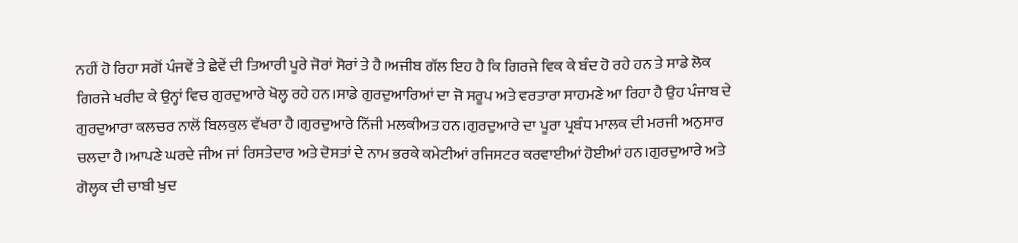ਨਹੀਂ ਹੋ ਰਿਹਾ ਸਗੋਂ ਪੰਜਵੇਂ ਤੇ ਛੇਵੇਂ ਦੀ ਤਿਆਰੀ ਪੂਰੇ ਜੋਰਾਂ ਸੋਰਾਂ ਤੇ ਹੈ।ਅਜੀਬ ਗੱਲ ਇਹ ਹੈ ਕਿ ਗਿਰਜੇ ਵਿਕ ਕੇ ਬੰਦ ਹੋ ਰਹੇ ਹਨ ਤੇ ਸਾਡੇ ਲੋਕ ਗਿਰਜੇ ਖਰੀਦ ਕੇ ਉਨ੍ਹਾਂ ਵਿਚ ਗੁਰਦੁਆਰੇ ਖੋਲ੍ਹ ਰਹੇ ਹਨ।ਸਾਡੇ ਗੁਰਦੁਆਰਿਆਂ ਦਾ ਜੋ ਸਰੂਪ ਅਤੇ ਵਰਤਾਰਾ ਸਾਹਮਣੇ ਆ ਰਿਹਾ ਹੈ ਉਹ ਪੰਜਾਬ ਦੇ ਗੁਰਦੁਆਰਾ ਕਲਚਰ ਨਾਲੋਂ ਬਿਲਕੁਲ ਵੱਖਰਾ ਹੈ।ਗੁਰਦੁਆਰੇ ਨਿੱਜੀ ਮਲਕੀਅਤ ਹਨ।ਗੁਰਦੁਆਰੇ ਦਾ ਪੂਰਾ ਪ੍ਰਬੰਧ ਮਾਲਕ ਦੀ ਮਰਜੀ ਅਨੁਸਾਰ ਚਲਦਾ ਹੈ।ਆਪਣੇ ਘਰਦੇ ਜੀਅ ਜਾਂ ਰਿਸਤੇਦਾਰ ਅਤੇ ਦੋਸਤਾਂ ਦੇ ਨਾਮ ਭਰਕੇ ਕਮੇਟੀਆਂ ਰਜਿਸਟਰ ਕਰਵਾਈਆਂ ਹੋਈਆਂ ਹਨ।ਗੁਰਦੁਆਰੇ ਅਤੇ ਗੋਲ੍ਹਕ ਦੀ ਚਾਬੀ ਖੁਦ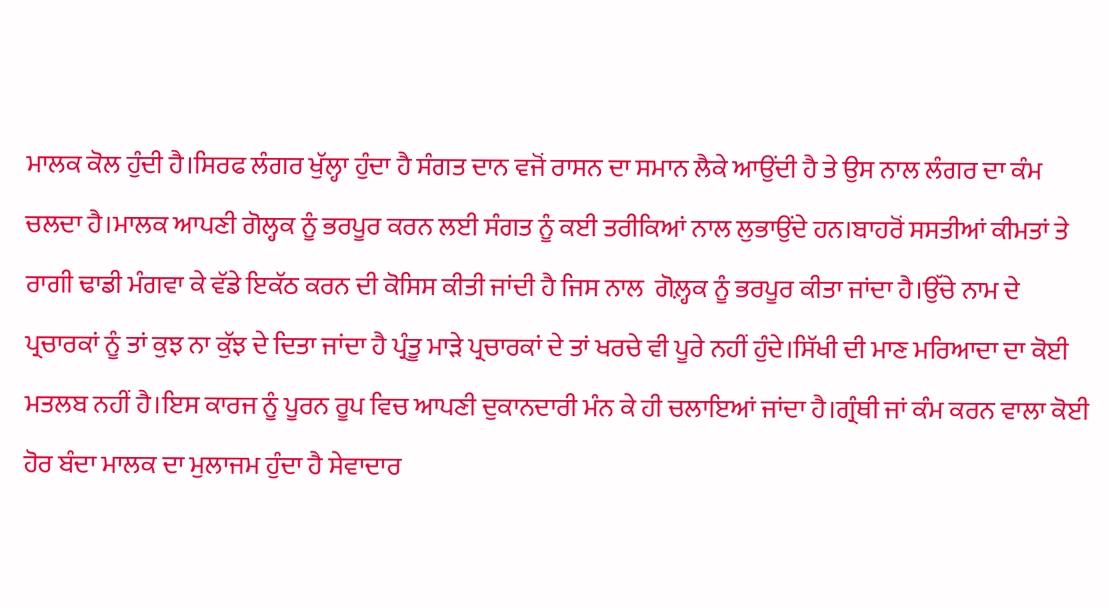ਮਾਲਕ ਕੋਲ ਹੁੰਦੀ ਹੈ।ਸਿਰਫ ਲੰਗਰ ਖੁੱਲ੍ਹਾ ਹੁੰਦਾ ਹੈ ਸੰਗਤ ਦਾਨ ਵਜੋਂ ਰਾਸਨ ਦਾ ਸਮਾਨ ਲੈਕੇ ਆਉਂਦੀ ਹੈ ਤੇ ਉਸ ਨਾਲ ਲੰਗਰ ਦਾ ਕੰਮ ਚਲਦਾ ਹੈ।ਮਾਲਕ ਆਪਣੀ ਗੋਲ੍ਹਕ ਨੂੰ ਭਰਪੂਰ ਕਰਨ ਲਈ ਸੰਗਤ ਨੂੰ ਕਈ ਤਰੀਕਿਆਂ ਨਾਲ ਲੁਭਾਉਂਦੇ ਹਨ।ਬਾਹਰੋਂ ਸਸਤੀਆਂ ਕੀਮਤਾਂ ਤੇ ਰਾਗੀ ਢਾਡੀ ਮੰਗਵਾ ਕੇ ਵੱਡੇ ਇਕੱਠ ਕਰਨ ਦੀ ਕੋਸਿਸ ਕੀਤੀ ਜਾਂਦੀ ਹੈ ਜਿਸ ਨਾਲ  ਗੋਲ਼੍ਹਕ ਨੂੰ ਭਰਪੂਰ ਕੀਤਾ ਜਾਂਦਾ ਹੈ।ਉੱਚੇ ਨਾਮ ਦੇ ਪ੍ਰਚਾਰਕਾਂ ਨੂੰ ਤਾਂ ਕੁਝ ਨਾ ਕੁੱਝ ਦੇ ਦਿਤਾ ਜਾਂਦਾ ਹੈ ਪ੍ਰੰਤੂ ਮਾੜੇ ਪ੍ਰਚਾਰਕਾਂ ਦੇ ਤਾਂ ਖਰਚੇ ਵੀ ਪੂਰੇ ਨਹੀਂ ਹੁੰਦੇ।ਸਿੱਖੀ ਦੀ ਮਾਣ ਮਰਿਆਦਾ ਦਾ ਕੋਈ ਮਤਲਬ ਨਹੀਂ ਹੈ।ਇਸ ਕਾਰਜ ਨੂੰ ਪੂਰਨ ਰੂਪ ਵਿਚ ਆਪਣੀ ਦੁਕਾਨਦਾਰੀ ਮੰਨ ਕੇ ਹੀ ਚਲਾਇਆਂ ਜਾਂਦਾ ਹੈ।ਗ੍ਰੰਥੀ ਜਾਂ ਕੰਮ ਕਰਨ ਵਾਲਾ ਕੋਈ ਹੋਰ ਬੰਦਾ ਮਾਲਕ ਦਾ ਮੁਲਾਜਮ ਹੁੰਦਾ ਹੈ ਸੇਵਾਦਾਰ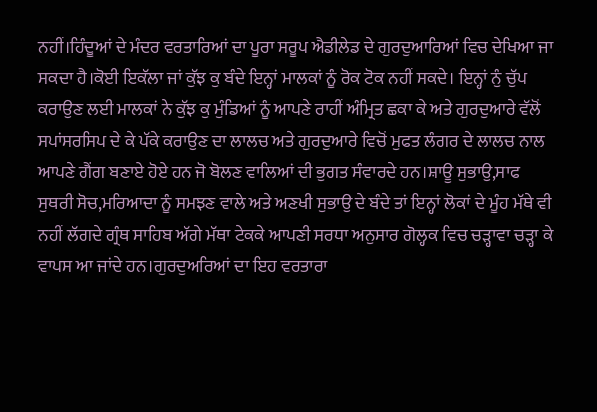ਨਹੀਂ।ਹਿੰਦੂਆਂ ਦੇ ਮੰਦਰ ਵਰਤਾਰਿਆਂ ਦਾ ਪੂਰਾ ਸਰੂਪ ਐਡੀਲੇਡ ਦੇ ਗੁਰਦੁਆਰਿਆਂ ਵਿਚ ਦੇਖਿਆ ਜਾ ਸਕਦਾ ਹੈ।ਕੋਈ ਇਕੱਲਾ ਜਾਂ ਕੁੱਝ ਕੁ ਬੰਦੇ ਇਨ੍ਹਾਂ ਮਾਲਕਾਂ ਨੂੰ ਰੋਕ ਟੋਕ ਨਹੀਂ ਸਕਦੇ। ਇਨ੍ਹਾਂ ਨੁੰ ਚੁੱਪ ਕਰਾਉਣ ਲਈ ਮਾਲਕਾਂ ਨੇ ਕੁੱਝ ਕੁ ਮੁੰਡਿਆਂ ਨੂੰ ਆਪਣੇ ਰਾਹੀਂ ਅੰਮ੍ਰਿਤ ਛਕਾ ਕੇ ਅਤੇ ਗੁਰਦੁਆਰੇ ਵੱਲੋਂ ਸਪਾਂਸਰਸਿਪ ਦੇ ਕੇ ਪੱਕੇ ਕਰਾਉਣ ਦਾ ਲਾਲਚ ਅਤੇ ਗੁਰਦੁਆਰੇ ਵਿਚੋਂ ਮੁਫਤ ਲੰਗਰ ਦੇ ਲਾਲਚ ਨਾਲ ਆਪਣੇ ਗੈਂਗ ਬਣਾਏ ਹੋਏ ਹਨ ਜੋ ਬੋਲਣ ਵਾਲਿਆਂ ਦੀ ਭੁਗਤ ਸੰਵਾਰਦੇ ਹਨ।ਸ਼ਾਊ ਸੁਭਾਉ,ਸਾਫ ਸੁਥਰੀ ਸੋਚ,ਮਰਿਆਦਾ ਨੂੰ ਸਮਝਣ ਵਾਲੇ ਅਤੇ ਅਣਖੀ ਸੁਭਾਉ ਦੇ ਬੰਦੇ ਤਾਂ ਇਨ੍ਹਾਂ ਲੋਕਾਂ ਦੇ ਮੂੰਹ ਮੱਥੇ ਵੀ ਨਹੀਂ ਲੱਗਦੇ ਗ੍ਰੰਥ ਸਾਹਿਬ ਅੱਗੇ ਮੱਥਾ ਟੇਕਕੇ ਆਪਣੀ ਸਰਧਾ ਅਨੁਸਾਰ ਗੋਲ੍ਹਕ ਵਿਚ ਚੜ੍ਹਾਵਾ ਚੜ੍ਹਾ ਕੇ ਵਾਪਸ ਆ ਜਾਂਦੇ ਹਨ।ਗੁਰਦੁਅਰਿਆਂ ਦਾ ਇਹ ਵਰਤਾਰਾ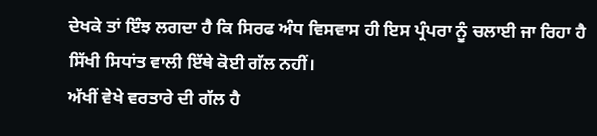ਦੇਖਕੇ ਤਾਂ ਇੰਝ ਲਗਦਾ ਹੈ ਕਿ ਸਿਰਫ ਅੰਧ ਵਿਸਵਾਸ ਹੀ ਇਸ ਪ੍ਰੰਪਰਾ ਨੂੰ ਚਲਾਈ ਜਾ ਰਿਹਾ ਹੈ ਸਿੱਖੀ ਸਿਧਾਂਤ ਵਾਲੀ ਇੱਥੇ ਕੋਈ ਗੱਲ ਨਹੀਂ।
ਅੱਖੀਂ ਵੇਖੇ ਵਰਤਾਰੇ ਦੀ ਗੱਲ ਹੈ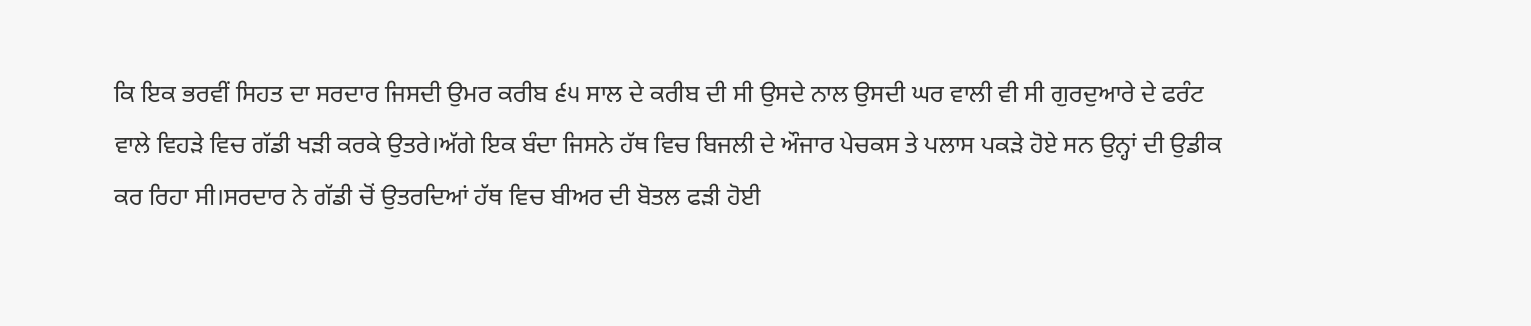ਕਿ ਇਕ ਭਰਵੀਂ ਸਿਹਤ ਦਾ ਸਰਦਾਰ ਜਿਸਦੀ ਉਮਰ ਕਰੀਬ ੬੫ ਸਾਲ ਦੇ ਕਰੀਬ ਦੀ ਸੀ ਉਸਦੇ ਨਾਲ ਉਸਦੀ ਘਰ ਵਾਲੀ ਵੀ ਸੀ ਗੁਰਦੁਆਰੇ ਦੇ ਫਰੰਟ ਵਾਲੇ ਵਿਹੜੇ ਵਿਚ ਗੱਡੀ ਖੜੀ ਕਰਕੇ ਉਤਰੇ।ਅੱਗੇ ਇਕ ਬੰਦਾ ਜਿਸਨੇ ਹੱਥ ਵਿਚ ਬਿਜਲੀ ਦੇ ਔਜਾਰ ਪੇਚਕਸ ਤੇ ਪਲਾਸ ਪਕੜੇ ਹੋਏ ਸਨ ਉਨ੍ਹਾਂ ਦੀ ਉਡੀਕ ਕਰ ਰਿਹਾ ਸੀ।ਸਰਦਾਰ ਨੇ ਗੱਡੀ ਚੋਂ ਉਤਰਦਿਆਂ ਹੱਥ ਵਿਚ ਬੀਅਰ ਦੀ ਬੋਤਲ ਫੜੀ ਹੋਈ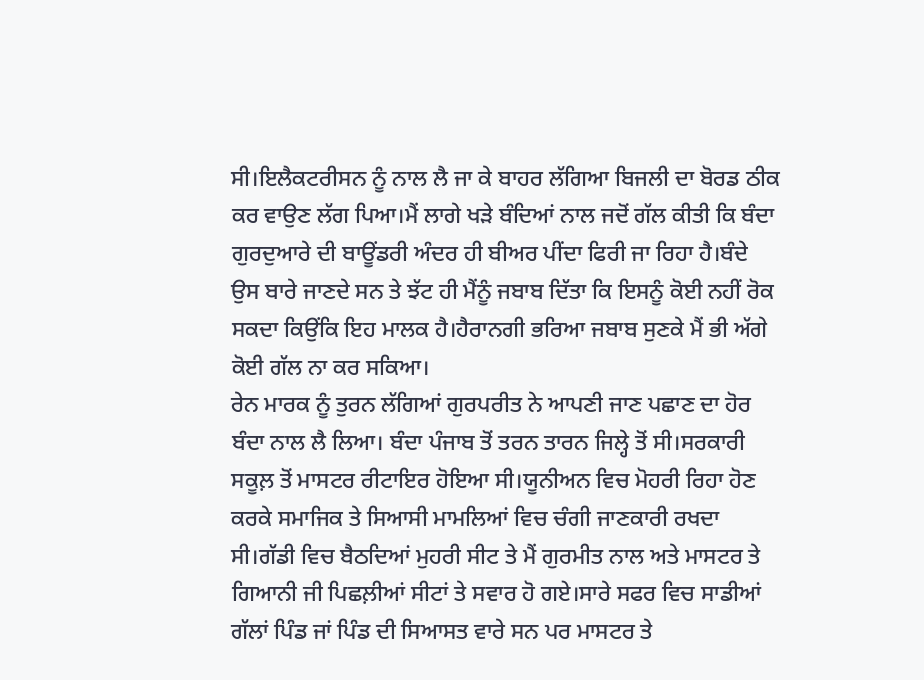ਸੀ।ਇਲੈਕਟਰੀਸਨ ਨੂੰ ਨਾਲ ਲੈ ਜਾ ਕੇ ਬਾਹਰ ਲੱਗਿਆ ਬਿਜਲੀ ਦਾ ਬੋਰਡ ਠੀਕ ਕਰ ਵਾਉਣ ਲੱਗ ਪਿਆ।ਮੈਂ ਲਾਗੇ ਖੜੇ ਬੰਦਿਆਂ ਨਾਲ ਜਦੋਂ ਗੱਲ ਕੀਤੀ ਕਿ ਬੰਦਾ ਗੁਰਦੁਆਰੇ ਦੀ ਬਾਊਂਡਰੀ ਅੰਦਰ ਹੀ ਬੀਅਰ ਪੀਂਦਾ ਫਿਰੀ ਜਾ ਰਿਹਾ ਹੈ।ਬੰਦੇ ਉਸ ਬਾਰੇ ਜਾਣਦੇ ਸਨ ਤੇ ਝੱਟ ਹੀ ਮੈਂਨੂੰ ਜਬਾਬ ਦਿੱਤਾ ਕਿ ਇਸਨੂੰ ਕੋਈ ਨਹੀਂ ਰੋਕ ਸਕਦਾ ਕਿਉਂਕਿ ਇਹ ਮਾਲਕ ਹੈ।ਹੈਰਾਨਗੀ ਭਰਿਆ ਜਬਾਬ ਸੁਣਕੇ ਮੈਂ ਭੀ ਅੱਗੇ ਕੋਈ ਗੱਲ ਨਾ ਕਰ ਸਕਿਆ।
ਰੇਨ ਮਾਰਕ ਨੂੰ ਤੁਰਨ ਲੱਗਿਆਂ ਗੁਰਪਰੀਤ ਨੇ ਆਪਣੀ ਜਾਣ ਪਛਾਣ ਦਾ ਹੋਰ ਬੰਦਾ ਨਾਲ ਲੈ ਲਿਆ। ਬੰਦਾ ਪੰਜਾਬ ਤੋਂ ਤਰਨ ਤਾਰਨ ਜਿਲ੍ਹੇ ਤੋਂ ਸੀ।ਸਰਕਾਰੀ ਸਕੂਲ਼ ਤੋਂ ਮਾਸਟਰ ਰੀਟਾਇਰ ਹੋਇਆ ਸੀ।ਯੂਨੀਅਨ ਵਿਚ ਮੋਹਰੀ ਰਿਹਾ ਹੋਣ ਕਰਕੇ ਸਮਾਜਿਕ ਤੇ ਸਿਆਸੀ ਮਾਮਲਿਆਂ ਵਿਚ ਚੰਗੀ ਜਾਣਕਾਰੀ ਰਖਦਾ ਸੀ।ਗੱਡੀ ਵਿਚ ਬੈਠਦਿਆਂ ਮੁਹਰੀ ਸੀਟ ਤੇ ਮੈਂ ਗੁਰਮੀਤ ਨਾਲ ਅਤੇ ਮਾਸਟਰ ਤੇ ਗਿਆਨੀ ਜੀ ਪਿਛਲ਼ੀਆਂ ਸੀਟਾਂ ਤੇ ਸਵਾਰ ਹੋ ਗਏ।ਸਾਰੇ ਸਫਰ ਵਿਚ ਸਾਡੀਆਂ ਗੱਲਾਂ ਪਿੰਡ ਜਾਂ ਪਿੰਡ ਦੀ ਸਿਆਸਤ ਵਾਰੇ ਸਨ ਪਰ ਮਾਸਟਰ ਤੇ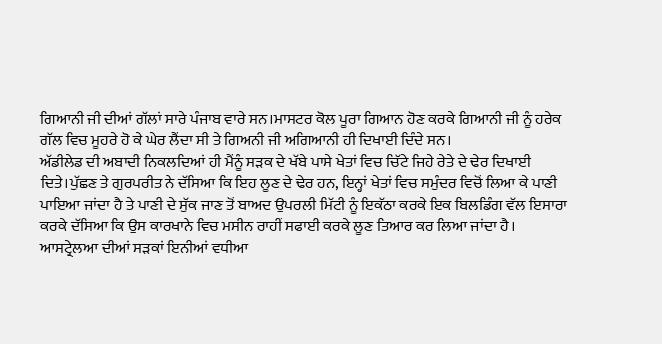ਗਿਆਨੀ ਜੀ ਦੀਆਂ ਗੱਲਾਂ ਸਾਰੇ ਪੰਜਾਬ ਵਾਰੇ ਸਨ।ਮਾਸਟਰ ਕੋਲ ਪੂਰਾ ਗਿਆਨ ਹੋਣ ਕਰਕੇ ਗਿਆਨੀ ਜੀ ਨੂੰ ਹਰੇਕ ਗੱਲ ਵਿਚ ਮੂਹਰੇ ਹੋ ਕੇ ਘੇਰ ਲੈਂਦਾ ਸੀ ਤੇ ਗਿਅਨੀ ਜੀ ਅਗਿਆਨੀ ਹੀ ਦਿਖਾਈ ਦਿੰਦੇ ਸਨ।
ਅੱਡੀਲੇਡ ਦੀ ਅਬਾਦੀ ਨਿਕਲਦਿਆਂ ਹੀ ਮੈਂਨੂੰ ਸੜਕ ਦੇ ਖੱਬੇ ਪਾਸੇ ਖੇਤਾਂ ਵਿਚ ਚਿੱਟੇ ਜਿਹੇ ਰੇਤੇ ਦੇ ਢੇਰ ਦਿਖਾਈ ਦਿਤੇ।ਪੁੱਛਣ ਤੇ ਗੁਰਪਰੀਤ ਨੇ ਦੱਸਿਆ ਕਿ ਇਹ ਲੂਣ ਦੇ ਢੇਰ ਹਨ, ਇਨ੍ਹਾਂ ਖੇਤਾਂ ਵਿਚ ਸਮੁੰਦਰ ਵਿਚੋਂ ਲਿਆ ਕੇ ਪਾਣੀ ਪਾਇਆ ਜਾਂਦਾ ਹੈ ਤੇ ਪਾਣੀ ਦੇ ਸੁੱਕ ਜਾਣ ਤੋਂ ਬਾਅਦ ਉਪਰਲੀ ਮਿੱਟੀ ਨੂੰ ਇਕੱਠਾ ਕਰਕੇ ਇਕ ਬਿਲਡਿੰਗ ਵੱਲ ਇਸਾਰਾ ਕਰਕੇ ਦੱਸਿਆ ਕਿ ਉਸ ਕਾਰਖਾਨੇ ਵਿਚ ਮਸੀਨ ਰਾਹੀਂ ਸਫਾਈ ਕਰਕੇ ਲੂਣ ਤਿਆਰ ਕਰ ਲਿਆ ਜਾਂਦਾ ਹੈ।
ਆਸਟ੍ਰੇਲਆ ਦੀਆਂ ਸੜਕਾਂ ਇਨੀਆਂ ਵਧੀਆ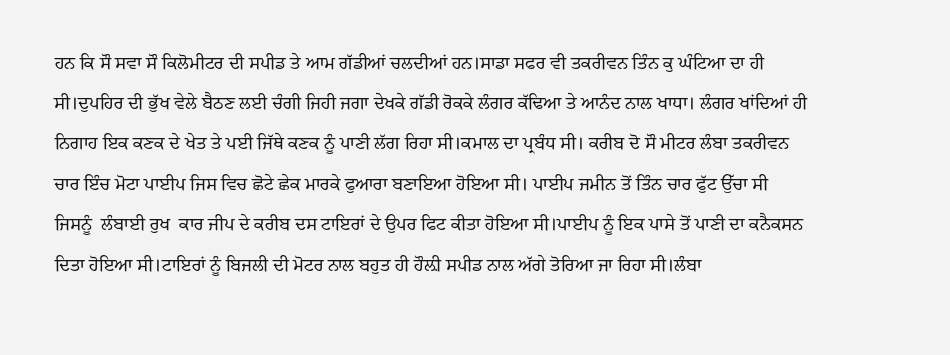ਹਨ ਕਿ ਸੌ ਸਵਾ ਸੌ ਕਿਲੋਮੀਟਰ ਦੀ ਸਪੀਡ ਤੇ ਆਮ ਗੱਡੀਆਂ ਚਲਦੀਆਂ ਹਨ।ਸਾਡਾ ਸਫਰ ਵੀ ਤਕਰੀਵਨ ਤਿੰਨ ਕੁ ਘੰਟਿਆ ਦਾ ਹੀ ਸੀ।ਦੁਪਹਿਰ ਦੀ ਭੁੱਖ ਵੇਲੇ ਬੈਠਣ ਲਈ ਚੰਗੀ ਜਿਹੀ ਜਗਾ ਦੇਖਕੇ ਗੱਡੀ ਰੋਕਕੇ ਲੰਗਰ ਕੱਢਿਆ ਤੇ ਆਨੰਦ ਨਾਲ ਖਾਧਾ। ਲੰਗਰ ਖਾਂਦਿਆਂ ਹੀ ਨਿਗਾਹ ਇਕ ਕਣਕ ਦੇ ਖੇਤ ਤੇ ਪਈ ਜਿੱਥੇ ਕਣਕ ਨੂੰ ਪਾਣੀ ਲੱਗ ਰਿਹਾ ਸੀ।ਕਮਾਲ ਦਾ ਪ੍ਰਬੰਧ ਸੀ। ਕਰੀਬ ਦੋ ਸੌ ਮੀਟਰ ਲੰਬਾ ਤਕਰੀਵਨ ਚਾਰ ਇੰਚ ਮੋਟਾ ਪਾਈਪ ਜਿਸ ਵਿਚ ਛੋਟੇ ਛੇਕ ਮਾਰਕੇ ਫੁਆਰਾ ਬਣਾਇਆ ਹੋਇਆ ਸੀ। ਪਾਈਪ ਜਮੀਨ ਤੋਂ ਤਿੰਨ ਚਾਰ ਫੁੱਟ ਉੱਚਾ ਸੀ ਜਿਸਨੂੰ  ਲੰਬਾਈ ਰੁਖ  ਕਾਰ ਜੀਪ ਦੇ ਕਰੀਬ ਦਸ ਟਾਇਰਾਂ ਦੇ ਉਪਰ ਫਿਟ ਕੀਤਾ ਹੋਇਆ ਸੀ।ਪਾਈਪ ਨੂੰ ਇਕ ਪਾਸੇ ਤੋਂ ਪਾਣੀ ਦਾ ਕਨੈਕਸਨ ਦਿਤਾ ਹੋਇਆ ਸੀ।ਟਾਇਰਾਂ ਨੂੰ ਬਿਜਲੀ ਦੀ ਮੋਟਰ ਨਾਲ ਬਹੁਤ ਹੀ ਹੌਲ਼ੀ ਸਪੀਡ ਨਾਲ ਅੱਗੇ ਤੋਰਿਆ ਜਾ ਰਿਹਾ ਸੀ।ਲੰਬਾ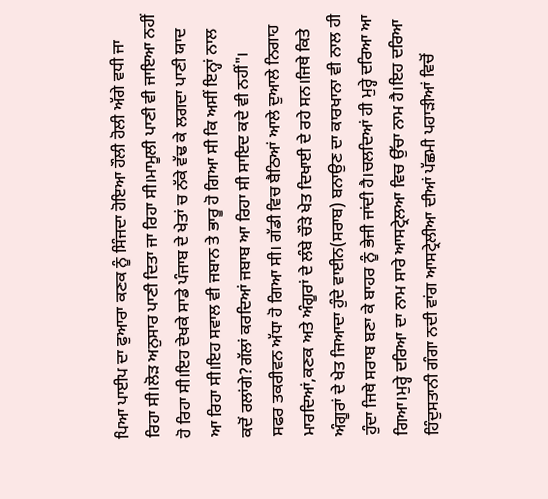ਪਿਆ ਪਾਈਪ ਦਾ ਫੁਆਰਾ ਕਣਕ ਨੂੰ ਸਿੰਜਦਾ ਹੋਇਆ ਹੌਲੀ ਹੋਲੀ ਅੱਗੇ ਵਧੀ ਜਾ ਰਿਹਾ ਸੀ।ਲੋੜ ਅਨੁਸਾਰ ਪਾਣੀ ਦਿਤਾ ਜਾ ਰਿਹਾ ਸੀ।ਮਾਮੂਲੀ ਪਾਣੀ ਵੀ ਜਾਇਆ ਨਹੀਂ ਹੋ ਰਿਹਾ ਸੀ।ਇਹ ਦੇਖਕੇ ਸਾਡੇ ਪੰਜਾਬ ਦੇ ਖੇਤਾਂ ਚ ਨੱਕੇ ਵੱਢ ਕੇ ਲਗਦਾ ਪਾਣੀ ਯਾਦ ਆ ਰਿਹਾ ਸੀ।ਇਹ ਸਵਾਲ ਵੀ ਜਬਾਨ ਤੇ ਭਾਰੂ ਹੋ ਗਿਆ ਸੀ ਕਿ ਅਸੀਂ ਇਨ੍ਹਾਂ ਨਾਲ ਕਦੋਂ ਰਲਾਂਗੇ?ਗੱਲਾਂ ਕਰਦਿਆਂ ਜਬਾਬ ਆ ਰਿਹਾ ਸੀ ਸਾਇਦ ਕਦੇ ਵੀ ਨਹੀਂ"।
ਸਫਰ ਤਕਰੀਵਨ ਅੱਧਾ ਹੋ ਗਿਆ ਸੀ। ਗੱਡੀ ਵਿਚ ਬੈਠਿਆਂ ਆਲੇ ਦੁਆਲੇ ਨਿਗਾਹ ਮਾਰਦਿਆਂ,ਕਣਕ ਅਤੇ ਅੰਗੂਰਾਂ ਦੇ ਲੰਬੇ ਚੌੜੇ ਖੇਤ ਦਿਖਾਈ ਦੇ ਰਹੇ ਸਨ।ਜਿਥੇ ਕਿਤੇ ਅੰਗੂਰਾਂ ਦੇ ਖੇਤ ਜਿਆਦਾ ਹੁੰਦੇ ਵਾਈਨ(ਸਰਾਬ) ਬਨਾਉਣ ਦਾ ਕਾਰਖਾਨਾ ਵੀ ਨਾਲ ਹੀ ਹੁੰਦਾ ਜਿਥੇ ਸਰਾਬ ਬਣਾ ਕੇ ਬਾਹਰ ਨੂੰ ਭੇਜੀ ਜਾਂਦੀ ਹੈ।ਚਲਦਿਆਂ ਹੀ ਮੁਰ੍ਹੇ ਦਰਿਆ ਆ ਗਿਆ।ਮੁਰ੍ਹੇ ਦਰਿਆ ਦਾ ਨਾਮ ਸਾਰੇ ਆਸਟ੍ਰੇਲਆ ਵਿਚ ਉੱਚਾ ਨਾਮ ਹੈ।ਇਹ ਦਰਿਆ ਹਿੰਦੁਸਤਾਨੀ ਗੰਗਾ ਨਦੀ ਵਾਂਗ ਆਸਟ੍ਰੇਲੀਆ ਦੀਆਂ ਪੱਛਮੀ ਪਹਾੜੀਆਂ ਵਿਚੋਂ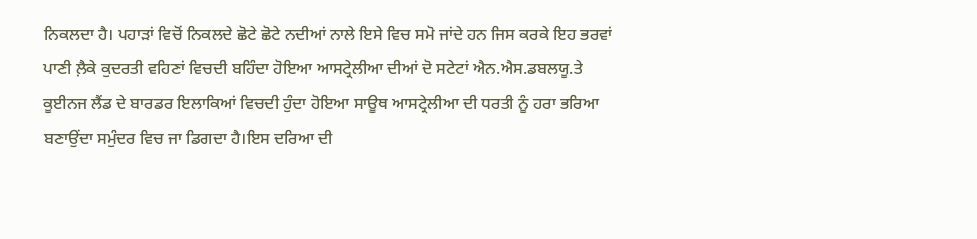ਨਿਕਲਦਾ ਹੈ। ਪਹਾੜਾਂ ਵਿਚੋਂ ਨਿਕਲਦੇ ਛੋਟੇ ਛੋਟੇ ਨਦੀਆਂ ਨਾਲੇ ਇਸੇ ਵਿਚ ਸਮੋ ਜਾਂਦੇ ਹਨ ਜਿਸ ਕਰਕੇ ਇਹ ਭਰਵਾਂ ਪਾਣੀ ਲ਼ੈਕੇ ਕੁਦਰਤੀ ਵਹਿਣਾਂ ਵਿਚਦੀ ਬਹਿੰਦਾ ਹੋਇਆ ਆਸਟ੍ਰੇਲੀਆ ਦੀਆਂ ਦੋ ਸਟੇਟਾਂ ਐਨ.ਐਸ.ਡਬਲਯੂ.ਤੇ ਕੂਈਨਜ ਲੈਂਡ ਦੇ ਬਾਰਡਰ ਇਲਾਕਿਆਂ ਵਿਚਦੀ ਹੁੰਦਾ ਹੋਇਆ ਸਾਊਥ ਆਸਟ੍ਰੇਲੀਆ ਦੀ ਧਰਤੀ ਨੂੰ ਹਰਾ ਭਰਿਆ ਬਣਾਉਂਦਾ ਸਮੁੰਦਰ ਵਿਚ ਜਾ ਡਿਗਦਾ ਹੈ।ਇਸ ਦਰਿਆ ਦੀ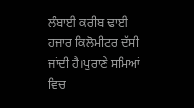ਲੰਬਾਈ ਕਰੀਬ ਢਾਈ ਹਜਾਰ ਕਿਲੋਮੀਟਰ ਦੱਸੀ ਜਾਂਦੀ ਹੈ।ਪੁਰਾਣੇ ਸਮਿਆਂ ਵਿਚ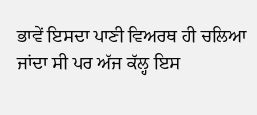ਭਾਵੇਂ ਇਸਦਾ ਪਾਣੀ ਵਿਅਰਥ ਹੀ ਚਲਿਆ ਜਾਂਦਾ ਸੀ ਪਰ ਅੱਜ ਕੱਲ੍ਹ ਇਸ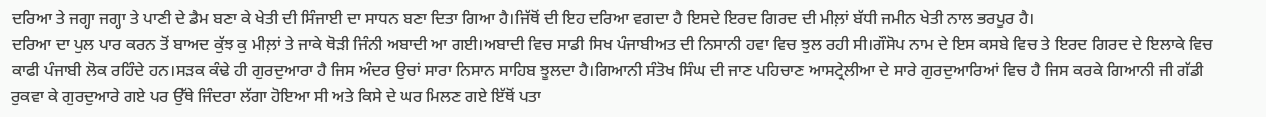ਦਰਿਆ ਤੇ ਜਗ੍ਹਾ ਜਗ੍ਹਾ ਤੇ ਪਾਣੀ ਦੇ ਡੈਮ ਬਣਾ ਕੇ ਖੇਤੀ ਦੀ ਸਿੰਜਾਈ ਦਾ ਸਾਧਨ ਬਣਾ ਦਿਤਾ ਗਿਆ ਹੈ।ਜਿੱਥੋਂ ਦੀ ਇਹ ਦਰਿਆ ਵਗਦਾ ਹੈ ਇਸਦੇ ਇਰਦ ਗਿਰਦ ਦੀ ਮੀਲ਼ਾਂ ਬੱਧੀ ਜਮੀਨ ਖੇਤੀ ਨਾਲ ਭਰਪੂਰ ਹੈ।
ਦਰਿਆ ਦਾ ਪੁਲ ਪਾਰ ਕਰਨ ਤੋਂ ਬਾਅਦ ਕੁੱਝ ਕੁ ਮੀਲ਼ਾਂ ਤੇ ਜਾਕੇ ਥੋੜੀ ਜਿੰਨੀ ਅਬਾਦੀ ਆ ਗਈ।ਅਬਾਦੀ ਵਿਚ ਸਾਡੀ ਸਿਖ ਪੰਜਾਬੀਅਤ ਦੀ ਨਿਸਾਨੀ ਹਵਾ ਵਿਚ ਝੁਲ ਰਹੀ ਸੀ।ਗੌਸੋਪ ਨਾਮ ਦੇ ਇਸ ਕਸਬੇ ਵਿਚ ਤੇ ਇਰਦ ਗਿਰਦ ਦੇ ਇਲਾਕੇ ਵਿਚ ਕਾਫੀ ਪੰਜਾਬੀ ਲੋਕ ਰਹਿੰਦੇ ਹਨ।ਸੜਕ ਕੰਢੇ ਹੀ ਗੁਰਦੁਆਰਾ ਹੈ ਜਿਸ ਅੰਦਰ ਉਚਾਂ ਸਾਰਾ ਨਿਸਾਨ ਸਾਹਿਬ ਝੂਲਦਾ ਹੈ।ਗਿਆਨੀ ਸੰਤੋਖ ਸਿੰਘ ਦੀ ਜਾਣ ਪਹਿਚਾਣ ਆਸਟ੍ਰੇਲੀਆ ਦੇ ਸਾਰੇ ਗੁਰਦੁਆਰਿਆਂ ਵਿਚ ਹੈ ਜਿਸ ਕਰਕੇ ਗਿਆਨੀ ਜੀ ਗੱਡੀ ਰੁਕਵਾ ਕੇ ਗੁਰਦੁਆਰੇ ਗਏ ਪਰ ਉੱਥੇ ਜਿੰਦਰਾ ਲੱਗਾ ਹੋਇਆ ਸੀ ਅਤੇ ਕਿਸੇ ਦੇ ਘਰ ਮਿਲਣ ਗਏ ਇੱਥੋਂ ਪਤਾ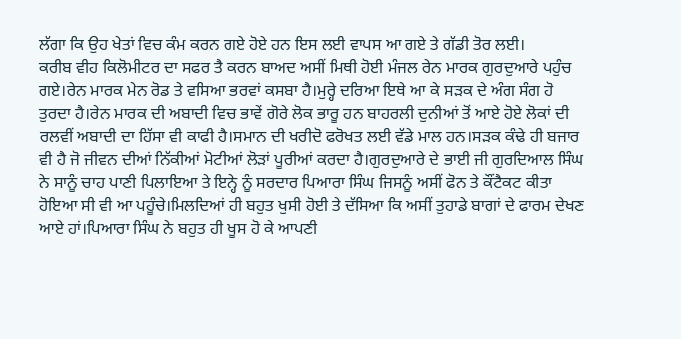ਲੱਗਾ ਕਿ ਉਹ ਖੇਤਾਂ ਵਿਚ ਕੰਮ ਕਰਨ ਗਏ ਹੋਏ ਹਨ ਇਸ ਲਈ ਵਾਪਸ ਆ ਗਏ ਤੇ ਗੱਡੀ ਤੋਰ ਲਈ।
ਕਰੀਬ ਵੀਹ ਕਿਲੋਮੀਟਰ ਦਾ ਸਫਰ ਤੈ ਕਰਨ ਬਾਅਦ ਅਸੀਂ ਮਿਥੀ ਹੋਈ ਮੰਜਲ ਰੇਨ ਮਾਰਕ ਗੁਰਦੁਆਰੇ ਪਹੁੰਚ ਗਏ।ਰੇਨ ਮਾਰਕ ਮੇਨ ਰੋਡ ਤੇ ਵਸਿਆ ਭਰਵਾਂ ਕਸਬਾ ਹੈ।ਮੁਰ੍ਹੇ ਦਰਿਆ ਇਥੇ ਆ ਕੇ ਸੜਕ ਦੇ ਅੰਗ ਸੰਗ ਹੋ ਤੁਰਦਾ ਹੈ।ਰੇਨ ਮਾਰਕ ਦੀ ਅਬਾਦੀ ਵਿਚ ਭਾਵੇਂ ਗੋਰੇ ਲੋਕ ਭਾਰੂ ਹਨ ਬਾਹਰਲੀ ਦੁਨੀਆਂ ਤੋਂ ਆਏ ਹੋਏ ਲੋਕਾਂ ਦੀ ਰਲਵੀਂ ਅਬਾਦੀ ਦਾ ਹਿੱਸਾ ਵੀ ਕਾਫੀ ਹੈ।ਸਮਾਨ ਦੀ ਖਰੀਦੋ ਫਰੋਖਤ ਲਈ ਵੱਡੇ ਮਾਲ ਹਨ।ਸੜਕ ਕੰਢੇ ਹੀ ਬਜਾਰ ਵੀ ਹੈ ਜੋ ਜੀਵਨ ਦੀਆਂ ਨਿੱਕੀਆਂ ਮੋਟੀਆਂ ਲੋੜਾਂ ਪੂਰੀਆਂ ਕਰਦਾ ਹੈ।ਗੁਰਦੁਆਰੇ ਦੇ ਭਾਈ ਜੀ ਗੁਰਦਿਆਲ ਸਿੰਘ ਨੇ ਸਾਨੂੰ ਚਾਹ ਪਾਣੀ ਪਿਲਾਇਆ ਤੇ ਇਨ੍ਹੇ ਨੂੰ ਸਰਦਾਰ ਪਿਆਰਾ ਸਿੰਘ ਜਿਸਨੂੰ ਅਸੀਂ ਫੋਨ ਤੇ ਕੌਂਟੈਕਟ ਕੀਤਾ ਹੋਇਆ ਸੀ ਵੀ ਆ ਪਹੂੰਚੇ।ਮਿਲਦਿਆਂ ਹੀ ਬਹੁਤ ਖੁਸੀ ਹੋਈ ਤੇ ਦੱਸਿਆ ਕਿ ਅਸੀਂ ਤੁਹਾਡੇ ਬਾਗਾਂ ਦੇ ਫਾਰਮ ਦੇਖਣ ਆਏ ਹਾਂ।ਪਿਆਰਾ ਸਿੰਘ ਨੇ ਬਹੁਤ ਹੀ ਖੂਸ ਹੋ ਕੇ ਆਪਣੀ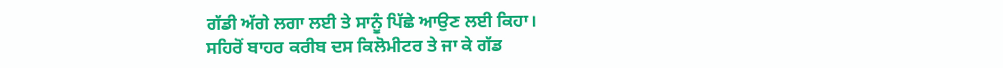ਗੱਡੀ ਅੱਗੇ ਲਗਾ ਲਈ ਤੇ ਸਾਨੂੰ ਪਿੱਛੇ ਆਉਣ ਲਈ ਕਿਹਾ।
ਸਹਿਰੋਂ ਬਾਹਰ ਕਰੀਬ ਦਸ ਕਿਲੋਮੀਟਰ ਤੇ ਜਾ ਕੇ ਗੱਡ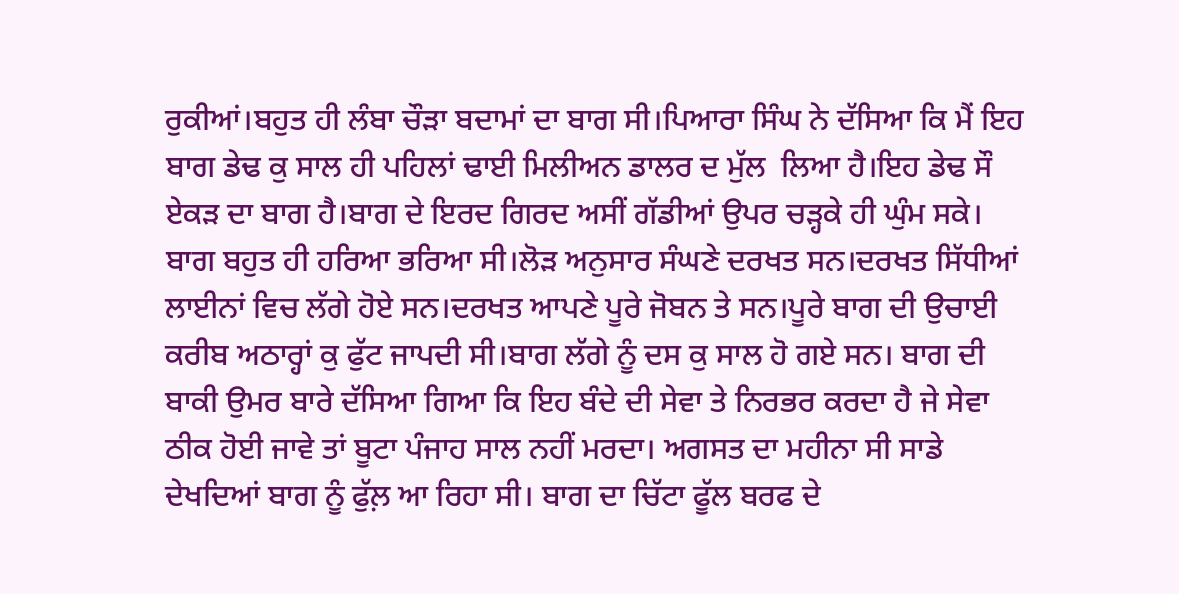ਰੁਕੀਆਂ।ਬਹੁਤ ਹੀ ਲੰਬਾ ਚੌੜਾ ਬਦਾਮਾਂ ਦਾ ਬਾਗ ਸੀ।ਪਿਆਰਾ ਸਿੰਘ ਨੇ ਦੱਸਿਆ ਕਿ ਮੈਂ ਇਹ ਬਾਗ ਡੇਢ ਕੁ ਸਾਲ ਹੀ ਪਹਿਲਾਂ ਢਾਈ ਮਿਲੀਅਨ ਡਾਲਰ ਦ ਮੁੱਲ  ਲਿਆ ਹੈ।ਇਹ ਡੇਢ ਸੌ ਏਕੜ ਦਾ ਬਾਗ ਹੈ।ਬਾਗ ਦੇ ਇਰਦ ਗਿਰਦ ਅਸੀਂ ਗੱਡੀਆਂ ਉਪਰ ਚੜ੍ਹਕੇ ਹੀ ਘੁੰਮ ਸਕੇ। ਬਾਗ ਬਹੁਤ ਹੀ ਹਰਿਆ ਭਰਿਆ ਸੀ।ਲੋੜ ਅਨੁਸਾਰ ਸੰਘਣੇ ਦਰਖਤ ਸਨ।ਦਰਖਤ ਸਿੱਧੀਆਂ ਲਾਈਨਾਂ ਵਿਚ ਲੱਗੇ ਹੋਏ ਸਨ।ਦਰਖਤ ਆਪਣੇ ਪੂਰੇ ਜੋਬਨ ਤੇ ਸਨ।ਪੂਰੇ ਬਾਗ ਦੀ ਉਚਾਈ ਕਰੀਬ ਅਠਾਰ੍ਹਾਂ ਕੁ ਫੁੱਟ ਜਾਪਦੀ ਸੀ।ਬਾਗ ਲੱਗੇ ਨੂੰ ਦਸ ਕੁ ਸਾਲ ਹੋ ਗਏ ਸਨ। ਬਾਗ ਦੀ ਬਾਕੀ ਉਮਰ ਬਾਰੇ ਦੱਸਿਆ ਗਿਆ ਕਿ ਇਹ ਬੰਦੇ ਦੀ ਸੇਵਾ ਤੇ ਨਿਰਭਰ ਕਰਦਾ ਹੈ ਜੇ ਸੇਵਾ ਠੀਕ ਹੋਈ ਜਾਵੇ ਤਾਂ ਬੂਟਾ ਪੰਜਾਹ ਸਾਲ ਨਹੀਂ ਮਰਦਾ। ਅਗਸਤ ਦਾ ਮਹੀਨਾ ਸੀ ਸਾਡੇ ਦੇਖਦਿਆਂ ਬਾਗ ਨੂੰ ਫੁੱਲ਼ ਆ ਰਿਹਾ ਸੀ। ਬਾਗ ਦਾ ਚਿੱਟਾ ਫੂੱਲ ਬਰਫ ਦੇ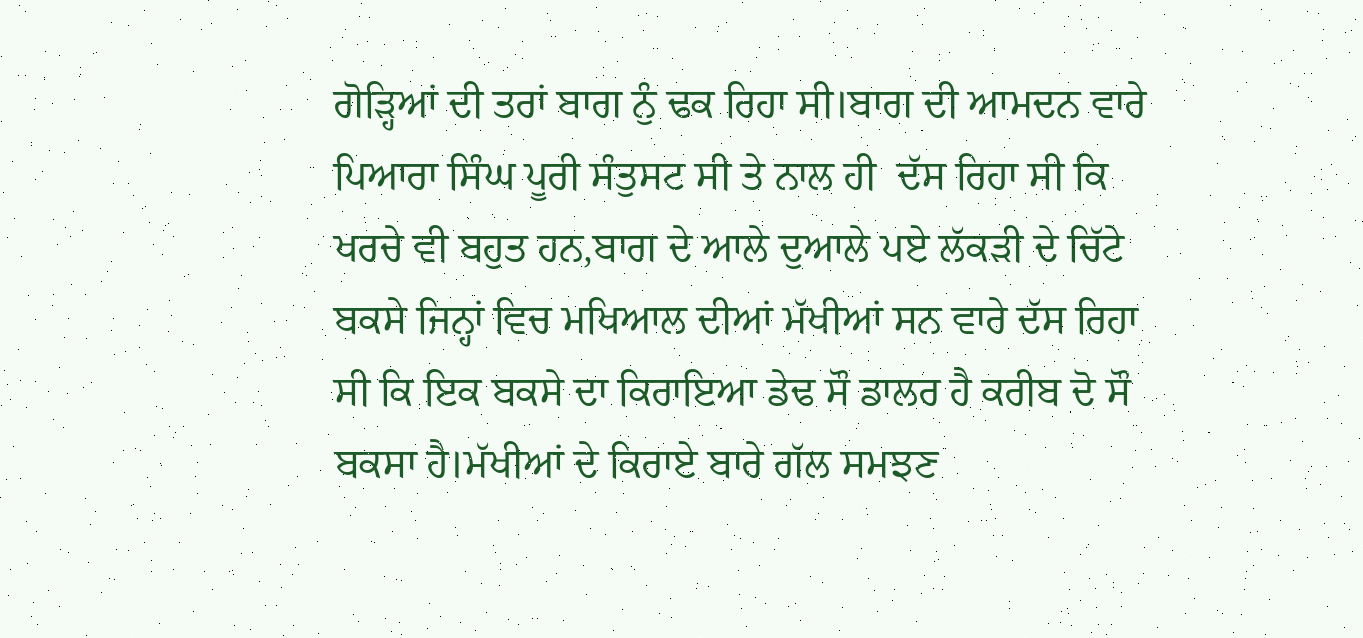ਗੋੜ੍ਹਿਆਂ ਦੀ ਤਰਾਂ ਬਾਗ ਨੁੰ ਢਕ ਰਿਹਾ ਸੀ।ਬਾਗ ਦੀ ਆਮਦਨ ਵਾਰੇ ਪਿਆਰਾ ਸਿੰਘ ਪੂਰੀ ਸੰਤੁਸਟ ਸੀ ਤੇ ਨਾਲ ਹੀ  ਦੱਸ ਰਿਹਾ ਸੀ ਕਿ ਖਰਚੇ ਵੀ ਬਹੁਤ ਹਨ,ਬਾਗ ਦੇ ਆਲੇ ਦੁਆਲੇ ਪਏ ਲੱਕੜੀ ਦੇ ਚਿੱਟੇ ਬਕਸੇ ਜਿਨ੍ਹਾਂ ਵਿਚ ਮਖਿਆਲ ਦੀਆਂ ਮੱਖੀਆਂ ਸਨ ਵਾਰੇ ਦੱਸ ਰਿਹਾ ਸੀ ਕਿ ਇਕ ਬਕਸੇ ਦਾ ਕਿਰਾਇਆ ਡੇਢ ਸੌ ਡਾਲਰ ਹੈ ਕਰੀਬ ਦੋ ਸੌ ਬਕਸਾ ਹੈ।ਮੱਖੀਆਂ ਦੇ ਕਿਰਾਏ ਬਾਰੇ ਗੱਲ ਸਮਝਣ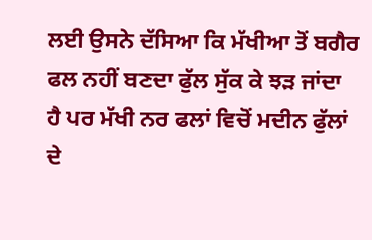ਲਈ ਉਸਨੇ ਦੱਸਿਆ ਕਿ ਮੱਖੀਆ ਤੋਂ ਬਗੈਰ ਫਲ ਨਹੀਂ ਬਣਦਾ ਫੁੱਲ ਸੁੱਕ ਕੇ ਝੜ ਜਾਂਦਾ ਹੈ ਪਰ ਮੱਖੀ ਨਰ ਫਲਾਂ ਵਿਚੋਂ ਮਦੀਨ ਫੁੱਲਾਂ ਦੇ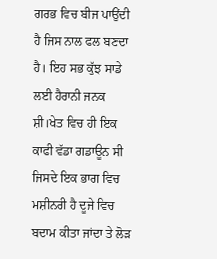ਗਰਭ ਵਿਚ ਬੀਜ ਪਾਉਂਦੀ ਹੈ ਜਿਸ ਨਾਲ ਫਲ ਬਣਦਾ ਹੈ। ਇਹ ਸਭ ਕੁੱਝ ਸਾਡੇ ਲਈ ਹੈਰਾਨੀ ਜਨਕ ਸ਼ੀ।ਖੇਤ ਵਿਚ ਹੀ ਇਕ ਕਾਫੀ ਵੱਡਾ ਗਡਾਊਨ ਸੀ ਜਿਸਦੇ ਇਕ ਭਾਗ ਵਿਚ ਮਸ਼ੀਨਰੀ ਹੈ ਦੂਜੇ ਵਿਚ ਬਦਾਮ ਕੀਤਾ ਜਾਂਦਾ ਤੇ ਲੋੜ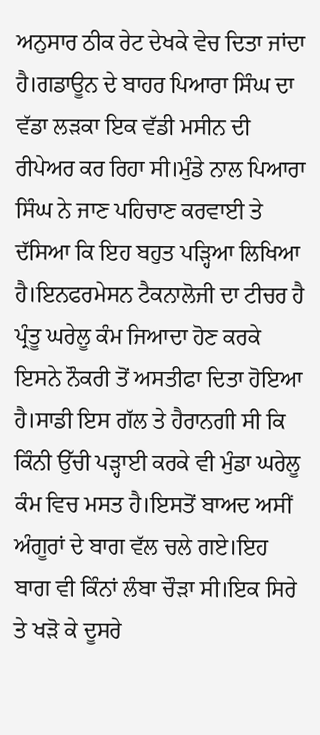ਅਨੁਸਾਰ ਠੀਕ ਰੇਟ ਦੇਖਕੇ ਵੇਚ ਦਿਤਾ ਜਾਂਦਾ ਹੈ।ਗਡਾਊਨ ਦੇ ਬਾਹਰ ਪਿਆਰਾ ਸਿੰਘ ਦਾ ਵੱਡਾ ਲੜਕਾ ਇਕ ਵੱਡੀ ਮਸੀਨ ਦੀ ਰੀਪੇਅਰ ਕਰ ਰਿਹਾ ਸੀ।ਮੁੰਡੇ ਨਾਲ ਪਿਆਰਾ ਸਿੰਘ ਨੇ ਜਾਣ ਪਹਿਚਾਣ ਕਰਵਾਈ ਤੇ ਦੱਸਿਆ ਕਿ ਇਹ ਬਹੁਤ ਪੜ੍ਹਿਆ ਲਿਖਿਆ ਹੈ।ਇਨਫਰਮੇਸਨ ਟੈਕਨਾਲੋਜੀ ਦਾ ਟੀਚਰ ਹੈ ਪ੍ਰੰਤੂ ਘਰੇਲੂ ਕੰਮ ਜਿਆਦਾ ਹੋਣ ਕਰਕੇ ਇਸਨੇ ਨੌਕਰੀ ਤੋਂ ਅਸਤੀਫਾ ਦਿਤਾ ਹੋਇਆ ਹੈ।ਸਾਡੀ ਇਸ ਗੱਲ ਤੇ ਹੈਰਾਨਗੀ ਸੀ ਕਿ ਕਿੰਨੀ ਉੱਚੀ ਪੜ੍ਹਾਈ ਕਰਕੇ ਵੀ ਮੁੰਡਾ ਘਰੇਲੂ ਕੰਮ ਵਿਚ ਮਸਤ ਹੈ।ਇਸਤੋਂ ਬਾਅਦ ਅਸੀਂ ਅੰਗੂਰਾਂ ਦੇ ਬਾਗ ਵੱਲ ਚਲੇ ਗਏ।ਇਹ ਬਾਗ ਵੀ ਕਿੰਨਾਂ ਲੰਬਾ ਚੌੜਾ ਸੀ।ਇਕ ਸਿਰੇ ਤੇ ਖੜੋ ਕੇ ਦੂਸਰੇ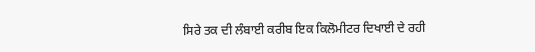ਸਿਰੇ ਤਕ ਦੀ ਲੰਬਾਈ ਕਰੀਬ ਇਕ ਕਿਲੋਮੀਟਰ ਦਿਖਾਈ ਦੇ ਰਹੀ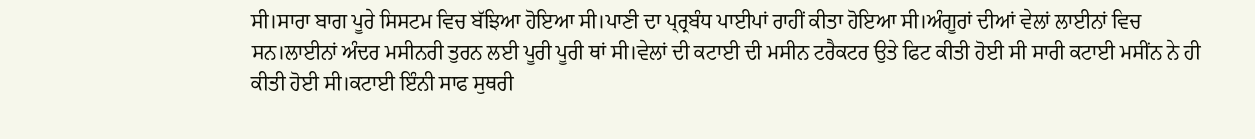ਸੀ।ਸਾਰਾ ਬਾਗ ਪੂਰੇ ਸਿਸਟਮ ਵਿਚ ਬੱਝਿਆ ਹੋਇਆ ਸੀ।ਪਾਣੀ ਦਾ ਪ੍ਰ੍ਰਬੰਧ ਪਾਈਪਾਂ ਰਾਹੀਂ ਕੀਤਾ ਹੋਇਆ ਸੀ।ਅੰਗੂਰਾਂ ਦੀਆਂ ਵੇਲਾਂ ਲਾਈਨਾਂ ਵਿਚ ਸਨ।ਲਾਈਨਾਂ ਅੰਦਰ ਮਸੀਨਰੀ ਤੁਰਨ ਲਈ ਪੂਰੀ ਪੂਰੀ ਥਾਂ ਸੀ।ਵੇਲਾਂ ਦੀ ਕਟਾਈ ਦੀ ਮਸੀਨ ਟਰੈਕਟਰ ਉਤੇ ਫਿਟ ਕੀਤੀ ਹੋਈ ਸੀ ਸਾਰੀ ਕਟਾਈ ਮਸੀਂਨ ਨੇ ਹੀ ਕੀਤੀ ਹੋਈ ਸੀ।ਕਟਾਈ ਇੰਨੀ ਸਾਫ ਸੁਥਰੀ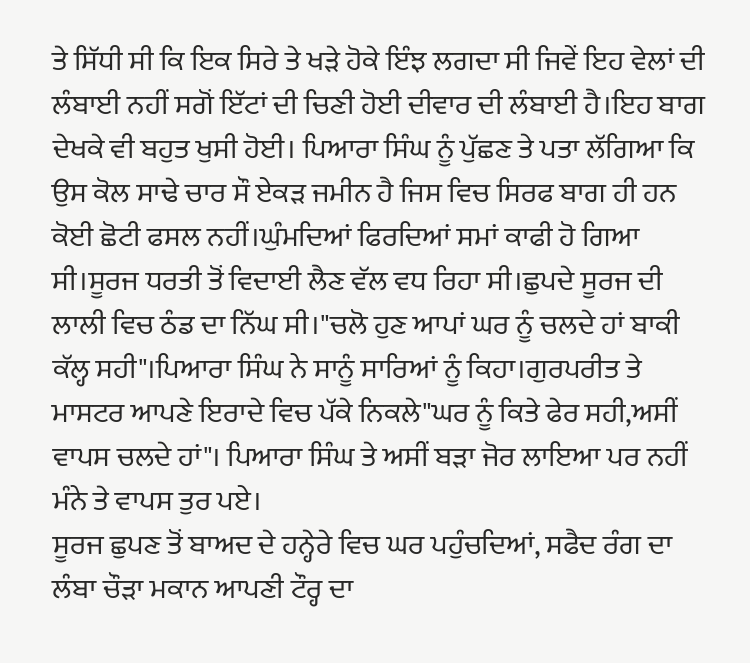ਤੇ ਸਿੱਧੀ ਸੀ ਕਿ ਇਕ ਸਿਰੇ ਤੇ ਖੜੇ ਹੋਕੇ ਇੰਝ ਲਗਦਾ ਸੀ ਜਿਵੇਂ ਇਹ ਵੇਲਾਂ ਦੀ ਲੰਬਾਈ ਨਹੀਂ ਸਗੋਂ ਇੱਟਾਂ ਦੀ ਚਿਣੀ ਹੋਈ ਦੀਵਾਰ ਦੀ ਲੰਬਾਈ ਹੈ।ਇਹ ਬਾਗ ਦੇਖਕੇ ਵੀ ਬਹੁਤ ਖੁਸੀ ਹੋਈ। ਪਿਆਰਾ ਸਿੰਘ ਨੂੰ ਪੁੱਛਣ ਤੇ ਪਤਾ ਲੱਗਿਆ ਕਿ ਉਸ ਕੋਲ ਸਾਢੇ ਚਾਰ ਸੌ ਏਕੜ ਜਮੀਨ ਹੈ ਜਿਸ ਵਿਚ ਸਿਰਫ ਬਾਗ ਹੀ ਹਨ ਕੋਈ ਛੋਟੀ ਫਸਲ ਨਹੀਂ।ਘੁੰਮਦਿਆਂ ਫਿਰਦਿਆਂ ਸਮਾਂ ਕਾਫੀ ਹੋ ਗਿਆ ਸੀ।ਸੂਰਜ ਧਰਤੀ ਤੋਂ ਵਿਦਾਈ ਲੈਣ ਵੱਲ ਵਧ ਰਿਹਾ ਸੀ।ਛੁਪਦੇ ਸੂਰਜ ਦੀ ਲਾਲੀ ਵਿਚ ਠੰਡ ਦਾ ਨਿੱਘ ਸੀ।"ਚਲੋ ਹੁਣ ਆਪਾਂ ਘਰ ਨੂੰ ਚਲਦੇ ਹਾਂ ਬਾਕੀ ਕੱਲ੍ਹ ਸਹੀ"।ਪਿਆਰਾ ਸਿੰਘ ਨੇ ਸਾਨੂੰ ਸਾਰਿਆਂ ਨੂੰ ਕਿਹਾ।ਗੁਰਪਰੀਤ ਤੇ ਮਾਸਟਰ ਆਪਣੇ ਇਰਾਦੇ ਵਿਚ ਪੱਕੇ ਨਿਕਲੇ"ਘਰ ਨੂੰ ਕਿਤੇ ਫੇਰ ਸਹੀ,ਅਸੀਂ ਵਾਪਸ ਚਲਦੇ ਹਾਂ"। ਪਿਆਰਾ ਸਿੰਘ ਤੇ ਅਸੀਂ ਬੜਾ ਜੋਰ ਲਾਇਆ ਪਰ ਨਹੀਂ ਮੰਨੇ ਤੇ ਵਾਪਸ ਤੁਰ ਪਏ।
ਸੂਰਜ ਛੁਪਣ ਤੋਂ ਬਾਅਦ ਦੇ ਹਨ੍ਹੇਰੇ ਵਿਚ ਘਰ ਪਹੁੰਚਦਿਆਂ, ਸਫੈਦ ਰੰਗ ਦਾ ਲੰਬਾ ਚੌੜਾ ਮਕਾਨ ਆਪਣੀ ਟੌਰ੍ਹ ਦਾ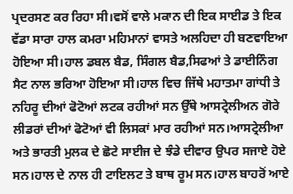ਪ੍ਰਦਰਸਣ ਕਰ ਰਿਹਾ ਸੀ।ਵਸੋਂ ਵਾਲੇ ਮਕਾਨ ਦੀ ਇਕ ਸਾਈਡ ਤੇ ਇਕ ਵੱਡਾ ਸਾਰਾ ਹਾਲ ਕਮਰਾ ਮਹਿਮਾਨਾਂ ਵਾਸਤੇ ਅਲਹਿਦਾ ਹੀ ਬਣਵਾਇਆ ਹੋਇਆ ਸੀ।ਹਾਲ ਡਬਲ ਬੈਡ, ਸਿੰਗਲ ਬੈਡ,ਸਿਫਆਂ ਤੇ ਡਾਈਨਿੰਗ ਸੈਟ ਨਾਲ ਭਰਿਆ ਹੋਇਆ ਸੀ।ਹਾਲ ਵਿਚ ਜਿੱਥੇ ਮਹਾਤਮਾ ਗਾਂਧੀ ਤੇ ਨਹਿਰੂ ਦੀਆਂ ਫੋਟੋਆਂ ਲਟਕ ਰਹੀਆਂ ਸਨ ਉੱਥੇ ਆਸਟ੍ਰੇਲੀਅਨ ਗੋਰੇ ਲੀਡਰਾਂ ਦੀਆਂ ਫੋਟੋਆਂ ਵੀ ਲਿਸਕਾਂ ਮਾਰ ਰਹੀਆਂ ਸਨ।ਆਸਟ੍ਰੇਲੀਆ ਅਤੇ ਭਾਰਤੀ ਮੁਲਕ ਦੇ ਛੋਟੇ ਸਾਈਜ ਦੇ ਝੰਡੇ ਦੀਵਾਰ ਉਪਰ ਸਜਾਏ ਹੋਏ ਸਨ।ਹਾਲ ਦੇ ਨਾਲ ਹੀ ਟਾਇਲਟ ਤੇ ਬਾਥ ਰੂਮ ਸਨ।ਹਾਲ ਬਾਹਰੋਂ ਆਏ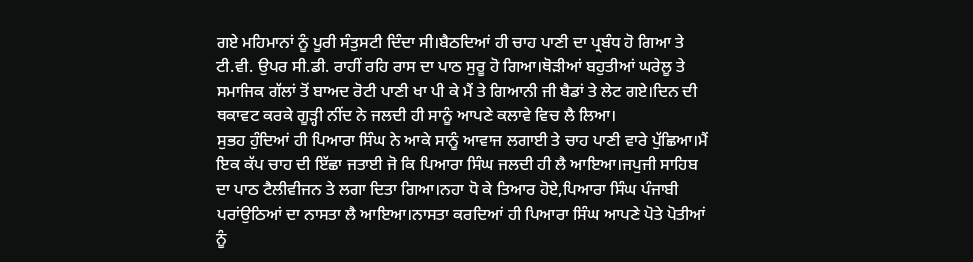ਗਏ ਮਹਿਮਾਨਾਂ ਨੂੰ ਪੂਰੀ ਸੰਤੁਸਟੀ ਦਿੰਦਾ ਸੀ।ਬੈਠਦਿਆਂ ਹੀ ਚਾਹ ਪਾਣੀ ਦਾ ਪ੍ਰਬੰਧ ਹੋ ਗਿਆ ਤੇ ਟੀ.ਵੀ. ਉਪਰ ਸੀ.ਡੀ. ਰਾਹੀਂ ਰਹਿ ਰਾਸ ਦਾ ਪਾਠ ਸੁਰੂ ਹੋ ਗਿਆ।ਥੋੜੀਆਂ ਬਹੁਤੀਆਂ ਘਰੇਲੂ ਤੇ ਸਮਾਜਿਕ ਗੱਲਾਂ ਤੋਂ ਬਾਅਦ ਰੋਟੀ ਪਾਣੀ ਖਾ ਪੀ ਕੇ ਮੈਂ ਤੇ ਗਿਆਨੀ ਜੀ ਬੈਡਾਂ ਤੇ ਲੇਟ ਗਏ।ਦਿਨ ਦੀ ਥਕਾਵਟ ਕਰਕੇ ਗੂੜ੍ਹੀ ਨੀਂਦ ਨੇ ਜਲਦੀ ਹੀ ਸਾਨੂੰ ਆਪਣੇ ਕਲਾਵੇ ਵਿਚ ਲੈ ਲਿਆ।
ਸੁਭਹ ਹੁੰਦਿਆਂ ਹੀ ਪਿਆਰਾ ਸਿੰਘ ਨੇ ਆਕੇ ਸਾਨੂੰ ਆਵਾਜ ਲਗਾਈ ਤੇ ਚਾਹ ਪਾਣੀ ਵਾਰੇ ਪੁੱਛਿਆ।ਮੈਂ ਇਕ ਕੱਪ ਚਾਹ ਦੀ ਇੱਛਾ ਜਤਾਈ ਜੋ ਕਿ ਪਿਆਰਾ ਸਿੰਘ ਜਲਦੀ ਹੀ ਲੈ ਆਇਆ।ਜਪੁਜੀ ਸਾਹਿਬ ਦਾ ਪਾਠ ਟੈਲੀਵੀਜਨ ਤੇ ਲਗਾ ਦਿਤਾ ਗਿਆ।ਨਹਾ ਧੋ ਕੇ ਤਿਆਰ ਹੋਏ,ਪਿਆਰਾ ਸਿੰਘ ਪੰਜਾਬੀ ਪਰਾਂਉਠਿਆਂ ਦਾ ਨਾਸਤਾ ਲੈ ਆਇਆ।ਨਾਸਤਾ ਕਰਦਿਆਂ ਹੀ ਪਿਆਰਾ ਸਿੰਘ ਆਪਣੇ ਪੋਤੇ ਪੋਤੀਆਂ ਨੂੰ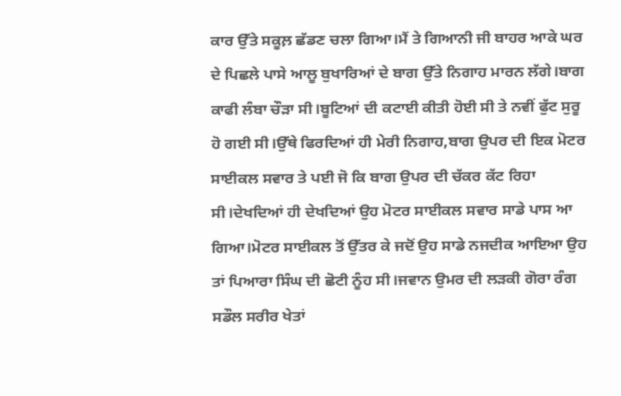ਕਾਰ ਉੱਤੇ ਸਕੂਲ਼ ਛੱਡਣ ਚਲਾ ਗਿਆ।ਮੈਂ ਤੇ ਗਿਆਨੀ ਜੀ ਬਾਹਰ ਆਕੇ ਘਰ ਦੇ ਪਿਛਲੇ ਪਾਸੇ ਆਲੂ ਬੁਖਾਰਿਆਂ ਦੇ ਬਾਗ ਉੱਤੇ ਨਿਗਾਹ ਮਾਰਨ ਲੱਗੇ।ਬਾਗ ਕਾਫੀ ਲੰਬਾ ਚੌੜਾ ਸੀ।ਬੂਟਿਆਂ ਦੀ ਕਟਾਈ ਕੀਤੀ ਹੋਈ ਸੀ ਤੇ ਨਵੀਂ ਫੁੱਟ ਸੁਰੂ ਹੋ ਗਈ ਸੀ।ਉੱਥੇ ਫਿਰਦਿਆਂ ਹੀ ਮੇਰੀ ਨਿਗਾਹ,ਬਾਗ ਉਪਰ ਦੀ ਇਕ ਮੋਟਰ ਸਾਈਕਲ ਸਵਾਰ ਤੇ ਪਈ ਜੋ ਕਿ ਬਾਗ ਉਪਰ ਦੀ ਚੱਕਰ ਕੱਟ ਰਿਹਾ ਸੀ।ਦੇਖਦਿਆਂ ਹੀ ਦੇਖਦਿਆਂ ਉਹ ਮੋਟਰ ਸਾਈਕਲ ਸਵਾਰ ਸਾਡੇ ਪਾਸ ਆ ਗਿਆ।ਮੋਟਰ ਸਾਈਕਲ ਤੋਂ ਉੱਤਰ ਕੇ ਜਦੋਂ ਉਹ ਸਾਡੇ ਨਜਦੀਕ ਆਇਆ ਉਹ ਤਾਂ ਪਿਆਰਾ ਸਿੰਘ ਦੀ ਛੋਟੀ ਨੂੰਹ ਸੀ।ਜਵਾਨ ਉਮਰ ਦੀ ਲੜਕੀ ਗੋਰਾ ਰੰਗ ਸਡੌਲ ਸਰੀਰ ਖੇਤਾਂ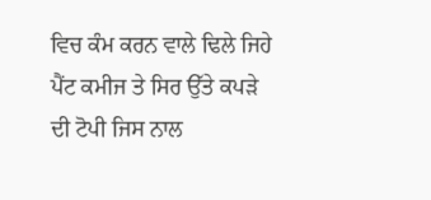ਵਿਚ ਕੰਮ ਕਰਨ ਵਾਲੇ ਢਿਲੇ ਜਿਹੇ ਪੈਂਟ ਕਮੀਜ ਤੇ ਸਿਰ ਉੱਤੇ ਕਪੜੇ ਦੀ ਟੋਪੀ ਜਿਸ ਨਾਲ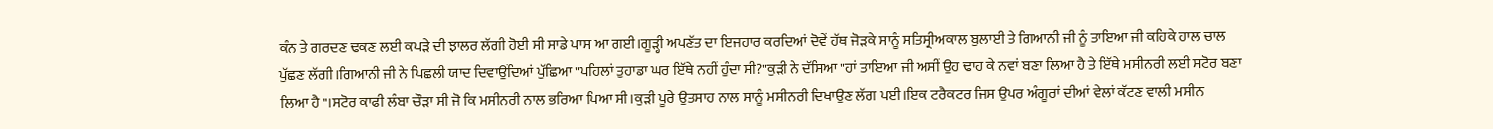ਕੰਨ ਤੇ ਗਰਦਣ ਢਕਣ ਲਈ ਕਪੜੇ ਦੀ ਝਾਲਰ ਲੱਗੀ ਹੋਈ ਸੀ ਸਾਡੇ ਪਾਸ ਆ ਗਈ।ਗੂੜ੍ਹੀ ਅਪਣੱਤ ਦਾ ਇਜਹਾਰ ਕਰਦਿਆਂ ਦੋਵੇਂ ਹੱਥ ਜੋੜਕੇ ਸਾਨੂੰ ਸਤਿਸ੍ਰੀਅਕਾਲ ਬੁਲਾਈ ਤੇ ਗਿਆਨੀ ਜੀ ਨੂੰ ਤਾਇਆ ਜੀ ਕਹਿਕੇ ਹਾਲ ਚਾਲ ਪੁੱਛਣ ਲੱਗੀ।ਗਿਆਨੀ ਜੀ ਨੇ ਪਿਛਲੀ ਯਾਦ ਦਿਵਾਉਂਦਿਆਂ ਪੁੱਛਿਆ "ਪਹਿਲਾਂ ਤੁਹਾਡਾ ਘਰ ਇੱਥੇ ਨਹੀਂ ਹੁੰਦਾ ਸੀ?"ਕੁੜੀ ਨੇ ਦੱਸਿਆ "ਹਾਂ ਤਾਇਆ ਜੀ ਅਸੀਂ ਉਹ ਢਾਹ ਕੇ ਨਵਾਂ ਬਣਾ ਲਿਆ ਹੈ ਤੇ ਇੱਥੇ ਮਸੀਨਰੀ ਲਈ ਸਟੋਰ ਬਣਾ ਲਿਆ ਹੈ"।ਸਟੋਰ ਕਾਫੀ ਲੰਬਾ ਚੌੜਾ ਸੀ ਜੋ ਕਿ ਮਸੀਨਰੀ ਨਾਲ ਭਰਿਆ ਪਿਆ ਸੀ।ਕੁੜੀ ਪੂਰੇ ਉਤਸਾਹ ਨਾਲ ਸਾਨੂੰ ਮਸੀਨਰੀ ਦਿਖਾਉਣ ਲੱਗ ਪਈ।ਇਕ ਟਰੈਕਟਰ ਜਿਸ ਉਪਰ ਅੰਗੂਰਾਂ ਦੀਆਂ ਵੇਲਾਂ ਕੱਟਣ ਵਾਲੀ ਮਸੀਨ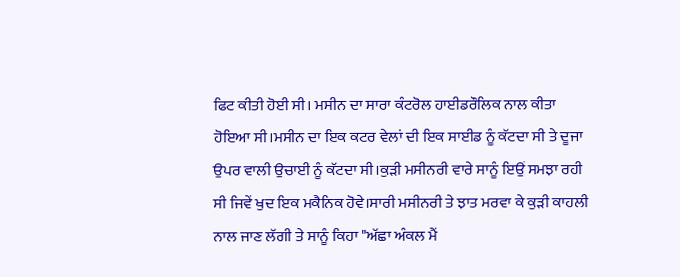ਫਿਟ ਕੀਤੀ ਹੋਈ ਸੀ। ਮਸੀਨ ਦਾ ਸਾਰਾ ਕੰਟਰੋਲ ਹਾਈਡਰੌਲਿਕ ਨਾਲ ਕੀਤਾ ਹੋਇਆ ਸੀ।ਮਸੀਨ ਦਾ ਇਕ ਕਟਰ ਵੇਲਾਂ ਦੀ ਇਕ ਸਾਈਡ ਨੂੰ ਕੱਟਦਾ ਸੀ ਤੇ ਦੂਜਾ ਉਪਰ ਵਾਲੀ ਉਚਾਈ ਨੂੰ ਕੱਟਦਾ ਸੀ।ਕੁੜੀ ਮਸੀਨਰੀ ਵਾਰੇ ਸਾਨੂੰ ਇਉਂ ਸਮਝਾ ਰਹੀ ਸੀ ਜਿਵੇਂ ਖੁਦ ਇਕ ਮਕੈਨਿਕ ਹੋਵੇ।ਸਾਰੀ ਮਸੀਨਰੀ ਤੇ ਝਾਤ ਮਰਵਾ ਕੇ ਕੁੜੀ ਕਾਹਲੀ ਨਾਲ ਜਾਣ ਲੱਗੀ ਤੇ ਸਾਨੂੰ ਕਿਹਾ "ਅੱਛਾ ਅੰਕਲ ਮੈਂ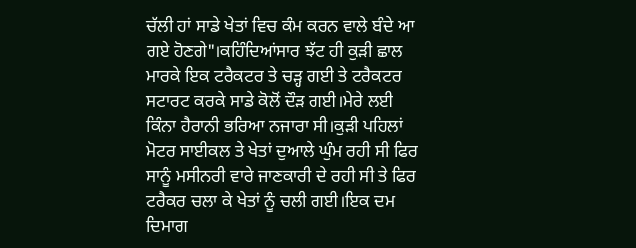ਚੱਲੀ ਹਾਂ ਸਾਡੇ ਖੇਤਾਂ ਵਿਚ ਕੰਮ ਕਰਨ ਵਾਲੇ ਬੰਦੇ ਆ ਗਏ ਹੋਣਗੇ"।ਕਹਿੰਦਿਆਂਸਾਰ ਝੱਟ ਹੀ ਕੁੜੀ ਛਾਲ ਮਾਰਕੇ ਇਕ ਟਰੈਕਟਰ ਤੇ ਚੜ੍ਹ ਗਈ ਤੇ ਟਰੈਕਟਰ ਸਟਾਰਟ ਕਰਕੇ ਸਾਡੇ ਕੋਲੋਂ ਦੌੜ ਗਈ।ਮੇਰੇ ਲਈ ਕਿੰਨਾ ਹੈਰਾਨੀ ਭਰਿਆ ਨਜਾਰਾ ਸੀ।ਕੁੜੀ ਪਹਿਲਾਂ ਮੋਟਰ ਸਾਈਕਲ ਤੇ ਖੇਤਾਂ ਦੁਆਲੇ ਘੁੰਮ ਰਹੀ ਸੀ ਫਿਰ ਸਾਨੂੰ ਮਸੀਨਰੀ ਵਾਰੇ ਜਾਣਕਾਰੀ ਦੇ ਰਹੀ ਸੀ ਤੇ ਫਿਰ ਟਰੈਕਰ ਚਲਾ ਕੇ ਖੇਤਾਂ ਨੂੰ ਚਲੀ ਗਈ।ਇਕ ਦਮ ਦਿਮਾਗ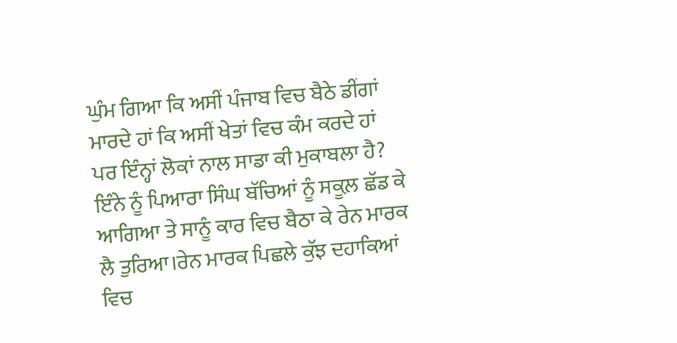ਘੁੰਮ ਗਿਆ ਕਿ ਅਸੀਂ ਪੰਜਾਬ ਵਿਚ ਬੈਠੇ ਡੀਂਗਾਂ ਮਾਰਦੇ ਹਾਂ ਕਿ ਅਸੀਂ ਖੇਤਾਂ ਵਿਚ ਕੰਮ ਕਰਦੇ ਹਾਂ ਪਰ ਇੰਨ੍ਹਾਂ ਲੋਕਾਂ ਨਾਲ ਸਾਡਾ ਕੀ ਮੁਕਾਬਲਾ ਹੈ?
ਇੰਨੇ ਨੂੰ ਪਿਆਰਾ ਸਿੰਘ ਬੱਚਿਆਂ ਨੂੰ ਸਕੂਲ਼ ਛੱਡ ਕੇ ਆਗਿਆ ਤੇ ਸਾਨੂੰ ਕਾਰ ਵਿਚ ਬੈਠਾ ਕੇ ਰੇਨ ਮਾਰਕ ਲੈ ਤੁਰਿਆ।ਰੇਨ ਮਾਰਕ ਪਿਛਲੇ ਕੁੱਝ ਦਹਾਕਿਆਂ ਵਿਚ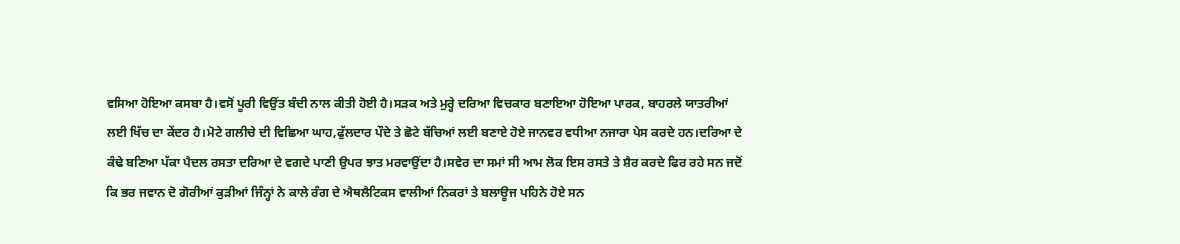ਵਸਿਆ ਹੋਇਆ ਕਸਬਾ ਹੈ।ਵਸੋਂ ਪੂਰੀ ਵਿਉਂਤ ਬੰਦੀ ਨਾਲ ਕੀਤੀ ਹੋਈ ਹੈ।ਸੜਕ ਅਤੇ ਮੁਰ੍ਹੇ ਦਰਿਆ ਵਿਚਕਾਰ ਬਣਾਇਆ ਹੋਇਆ ਪਾਰਕ, ਬਾਹਰਲੇ ਯਾਤਰੀਆਂ ਲਈ ਖਿੱਚ ਦਾ ਕੇਂਦਰ ਹੈ।ਮੋਟੇ ਗਲੀਚੇ ਦੀ ਵਿਛਿਆ ਘਾਹ,ਫੁੱਲਦਾਰ ਪੌਦੇ ਤੇ ਛੋਟੇ ਬੱਚਿਆਂ ਲਈ ਬਣਾਏ ਹੋਏ ਜਾਨਵਰ ਵਧੀਆ ਨਜਾਰਾ ਪੇਸ ਕਰਦੇ ਹਨ।ਦਰਿਆ ਦੇ ਕੰਢੇ ਬਣਿਆ ਪੱਕਾ ਪੈਦਲ ਰਸਤਾ ਦਰਿਆ ਦੇ ਵਗਦੇ ਪਾਣੀ ਉਪਰ ਝਾਤ ਮਰਵਾਉਂਦਾ ਹੈ।ਸਵੇਰ ਦਾ ਸਮਾਂ ਸੀ ਆਮ ਲੋਕ ਇਸ ਰਸਤੇ ਤੇ ਸ਼ੈਰ ਕਰਦੇ ਫਿਰ ਰਹੇ ਸਨ ਜਦੋਂ ਕਿ ਭਰ ਜਵਾਨ ਦੋ ਗੋਰੀਆਂ ਕੁੜੀਆਂ ਜਿੰਨ੍ਹਾਂ ਨੇ ਕਾਲੇ ਰੰਗ ਦੇ ਐਥਲੈਟਿਕਸ ਵਾਲੀਆਂ ਨਿਕਰਾਂ ਤੇ ਬਲਾਊਜ ਪਹਿਨੇ ਹੋਏ ਸਨ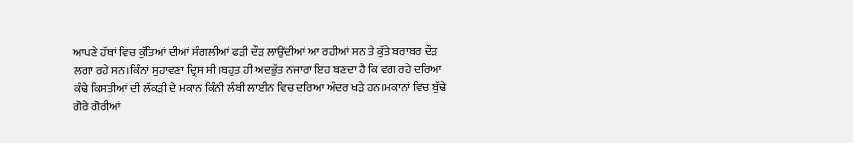ਆਪਣੇ ਹੱਥਾਂ ਵਿਚ ਕੁੱਤਿਆਂ ਦੀਆਂ ਸੰਗਲੀਆਂ ਫੜੀ ਦੌੜ ਲਾਉਂਦੀਆਂ ਆ ਰਹੀਆਂ ਸਨ ਤੇ ਕੁੱਤੇ ਬਰਾਬਰ ਦੌੜ ਲਗਾ ਰਹੇ ਸਨ।ਕਿੰਨਾਂ ਸੁਹਾਵਣਾ ਦ੍ਰਿਸ ਸੀ।ਬਹੁਤ ਹੀ ਅਦਭੁੱਤ ਨਜਾਰਾ ਇਹ ਬਣਦਾ ਹੈ ਕਿ ਵਗ ਰਹੇ ਦਰਿਆ ਕੰਢੇ ਕਿਸਤੀਆਂ ਦੀ ਲੱਕੜੀ ਦੇ ਮਕਾਨ ਕਿੰਨੀ ਲੰਬੀ ਲਾਈਨ ਵਿਚ ਦਰਿਆ ਅੰਦਰ ਖੜੇ ਹਨ।ਮਕਾਨਾਂ ਵਿਚ ਬੁੱਢੇ ਗੋਰੇ ਗੋਰੀਆਂ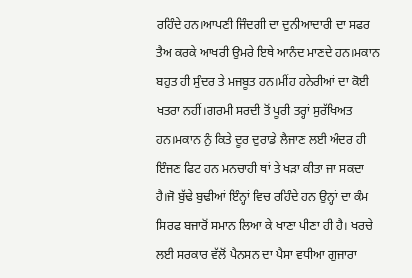ਰਹਿੰਦੇ ਹਨ।ਆਪਣੀ ਜਿੰਦਗੀ ਦਾ ਦੁਨੀਆਦਾਰੀ ਦਾ ਸਫਰ ਤੈਅ ਕਰਕੇ ਆਖਰੀ ਉਮਰੇ ਇਥੇ ਆਨੰਦ ਮਾਣਦੇ ਹਨ।ਮਕਾਨ ਬਹੁਤ ਹੀ ਸੁੰਦਰ ਤੇ ਮਜਬੂਤ ਹਨ।ਮੀਂਹ ਹਨੇਰੀਆਂ ਦਾ ਕੋਈ ਖਤਰਾ ਨਹੀਂ।ਗਰਮੀ ਸਰਦੀ ਤੋਂ ਪੂਰੀ ਤਰ੍ਹਾਂ ਸੁਰੱਖਿਅਤ ਹਨ।ਮਕਾਨ ਨੁੰ ਕਿਤੇ ਦੂਰ ਦੁਰਾਡੇ ਲੈਜਾਣ ਲਈ ਅੰਦਰ ਹੀ ਇੰਜਣ ਫਿਟ ਹਨ ਮਨਚਾਹੀ ਥਾਂ ਤੇ ਖੜਾ ਕੀਤਾ ਜਾ ਸਕਦਾ ਹੈ।ਜੋ ਬੁੱਢੇ ਬੁਢੀਆਂ ਇੰਨ੍ਹਾਂ ਵਿਚ ਰਹਿੰਦੇ ਹਨ ਉਨ੍ਹਾਂ ਦਾ ਕੰਮ ਸਿਰਫ ਬਜਾਰੋਂ ਸਮਾਨ ਲਿਆ ਕੇ ਖਾਣਾ ਪੀਣਾ ਹੀ ਹੈ। ਖਰਚੇ ਲਈ ਸਰਕਾਰ ਵੱਲੋਂ ਪੈਨਸਨ ਦਾ ਪੈਸਾ ਵਧੀਆ ਗੁਜਾਰਾ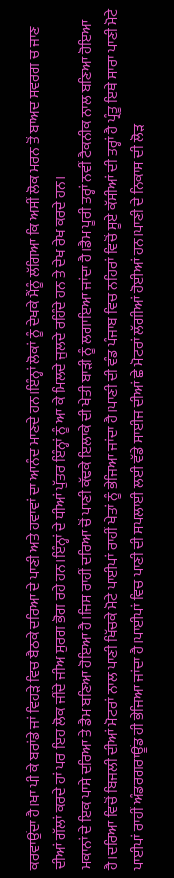ਕਰਵਾਉਂਦਾ ਹੈ।ਖਾ ਪੀ ਕੇ ਬਰਾਂਡੇ ਜਾਂ ਵਿਹੜੇ ਵਿਚ ਬੈਠਕੇ ਦਰਿਆ ਦੇ ਪਾਣੀ ਅਤੇ ਹਵਾਵਾਂ ਦਾ ਆਨੰਦ ਮਾਣਦੇ ਹਨ।ਇੰਨ੍ਹਾਂ ਲੋਕਾਂ ਨੂੰ ਦੇਖਕੇ ਮੈਂਨੂੰ ਲੱਗਿਆ ਕਿ ਅਸੀਂ ਲੋਕ ਮਰਨ ਤੋਂ ਬਾਅਦ ਸਵਰਗ ਚ ਜਾਣ ਦੀਆਂ ਗੱਲਾਂ ਕਰਦੇ ਹਾਂ ਪਰ ਇਹ ਲੋਕ ਜੀਂਦੇ ਜੀਅ ਸੁਰਗ ਭੋਗ ਰਹੇ ਹਨ।ਇੰਨ੍ਹਾਂ ਦੇ ਧੀਆਂ ਪੁੱਤਰ ਇੰਨ੍ਹਾਂ ਨੂੰ ਆ ਕੇ ਮਿਲਦੇ ਜੁਲਦੇ ਰਹਿੰਦੇ ਹਨ ਤੇ ਦੇਖ ਰੇਖ ਕਰਦੇ ਹਨ।
ਮਕਾਨਾਂ ਦੇ ਇਕ ਪਾਸੇ ਦਰਿਆ ਤੇ ਡੈਮ ਬਣਿਆ ਹੋਇਆ ਹੈ।ਜਿਸ ਰਾਹੀਂ ਦਰਿਆ ਚੋਂ ਪਾਣੀ ਕੱਢਕੇ ਇਲਾਕੇ ਦੀ ਖੇਤੀ ਬਾੜੀ ਨੂੰ ਲਗਾਇਆ ਜਾਂਦਾ ਹੈ।ਡੈਮ ਪੂਰੀ ਤਰ੍ਹਾਂ ਨਵੀਂ ਟੈਕਨੀਕ ਨਾਲ ਬਣਿਆ ਹੋਇਆ ਹੈ।ਦਰਿਆ ਵਿਚੋਂ ਬਿਜਲੀ ਦੀਆਂ ਮੋਟਰਾਂ ਨਾਲ ਪਾਣੀ ਖਿੱਚਕੇ ਮੋਟੇ ਪਾਈਪਾਂ ਰਾਹੀਂ ਖੇਤਾਂ ਨੂੰ ਭੇਜਿਆ ਜਾਂਦਾ ਹੈ।ਪਾਣੀ ਦੀ ਵੰਡ ਪੰਜਾਬ ਵਿਚ ਨਹਿਰਾਂ ਵਿਚੋਂ ਸੂਏ ਕੱਸੀਆਂ ਦੀ ਤਰ੍ਹਾਂ ਹੈ ਪ੍ਰੰਤੂ ਇਥੇ ਸਾਰਾ ਪਾਣੀ ਮੋਟੇ ਪਾਈਪਾਂ ਰਾਹੀਂ ਅੰਡਰਗਰਾਊਂਡ ਹੀ ਭੇਜਿਆ ਜਾਂਦਾ ਹੈ।ਪਾਈਪਾਂ ਵਿਚ ਪਾਣੀ ਦੀ ਸਪਲਾਈ ਲਈ ਵੱਡੇ ਸਾਈਜ ਦੀਆਂ ਛੇ ਮੋਟਰਾਂ ਲੱਗੀਆਂ ਹੋਈਆਂ ਹਨ।ਪਾਣੀ ਦੇ ਨਿਕਾਸ ਦੀ ਲੋੜ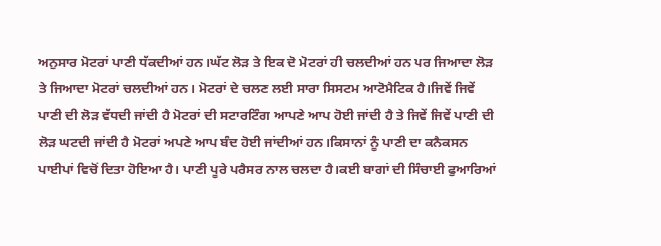ਅਨੁਸਾਰ ਮੋਟਰਾਂ ਪਾਣੀ ਧੱਕਦੀਆਂ ਹਨ।ਘੱਟ ਲੋੜ ਤੇ ਇਕ ਦੋ ਮੋਟਰਾਂ ਹੀ ਚਲਦੀਆਂ ਹਨ ਪਰ ਜਿਆਦਾ ਲੋੜ ਤੇ ਜਿਆਦਾ ਮੋਟਰਾਂ ਚਲਦੀਆਂ ਹਨ। ਮੋਟਰਾਂ ਦੇ ਚਲਣ ਲਈ ਸਾਰਾ ਸਿਸਟਮ ਆਟੋਮੈਟਿਕ ਹੈ।ਜਿਵੇਂ ਜਿਵੇਂ ਪਾਣੀ ਦੀ ਲੋੜ ਵੱਧਦੀ ਜਾਂਦੀ ਹੈ ਮੋਟਰਾਂ ਦੀ ਸਟਾਰਟਿੰਗ ਆਪਣੇ ਆਪ ਹੋਈ ਜਾਂਦੀ ਹੈ ਤੇ ਜਿਵੇਂ ਜਿਵੇਂ ਪਾਣੀ ਦੀ ਲੋੜ ਘਟਦੀ ਜਾਂਦੀ ਹੈ ਮੋਟਰਾਂ ਅਪਣੇ ਆਪ ਬੰਦ ਹੋਈ ਜਾਂਦੀਆਂ ਹਨ।ਕਿਸਾਨਾਂ ਨੂੰ ਪਾਣੀ ਦਾ ਕਨੈਕਸਨ ਪਾਈਪਾਂ ਵਿਚੋਂ ਦਿਤਾ ਹੋਇਆ ਹੈ। ਪਾਣੀ ਪੂਰੇ ਪਰੈਸਰ ਨਾਲ ਚਲਦਾ ਹੈ।ਕਈ ਬਾਗਾਂ ਦੀ ਸਿੰਚਾਈ ਫੁਆਰਿਆਂ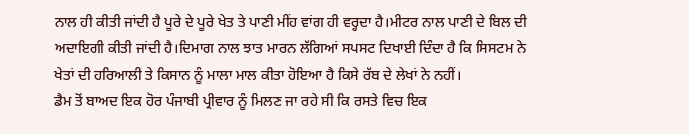ਨਾਲ ਹੀ ਕੀਤੀ ਜਾਂਦੀ ਹੈ ਪੂਰੇ ਦੇ ਪੂਰੇ ਖੇਤ ਤੇ ਪਾਣੀ ਮੀਂਹ ਵਾਂਗ ਹੀ ਵਰ੍ਹਦਾ ਹੈ।ਮੀਟਰ ਨਾਲ ਪਾਣੀ ਦੇ ਬਿਲ ਦੀ ਅਦਾਇਗੀ ਕੀਤੀ ਜਾਂਦੀ ਹੈ।ਦਿਮਾਗ ਨਾਲ ਝਾਤ ਮਾਰਨ ਲੱਗਿਆਂ ਸਪਸਟ ਦਿਖਾਈ ਦਿੰਦਾ ਹੈ ਕਿ ਸਿਸਟਮ ਨੇ ਖੇਤਾਂ ਦੀ ਹਰਿਆਲੀ ਤੇ ਕਿਸਾਨ ਨੂੰ ਮਾਲਾ ਮਾਲ ਕੀਤਾ ਹੋਇਆ ਹੈ ਕਿਸੇ ਰੱਬ ਦੇ ਲੇਖਾਂ ਨੇ ਨਹੀਂ।
ਡੈਮ ਤੋਂ ਬਾਅਦ ਇਕ ਹੋਰ ਪੰਜਾਬੀ ਪ੍ਰੀਵਾਰ ਨੂੰ ਮਿਲਣ ਜਾ ਰਹੇ ਸੀ ਕਿ ਰਸਤੇ ਵਿਚ ਇਕ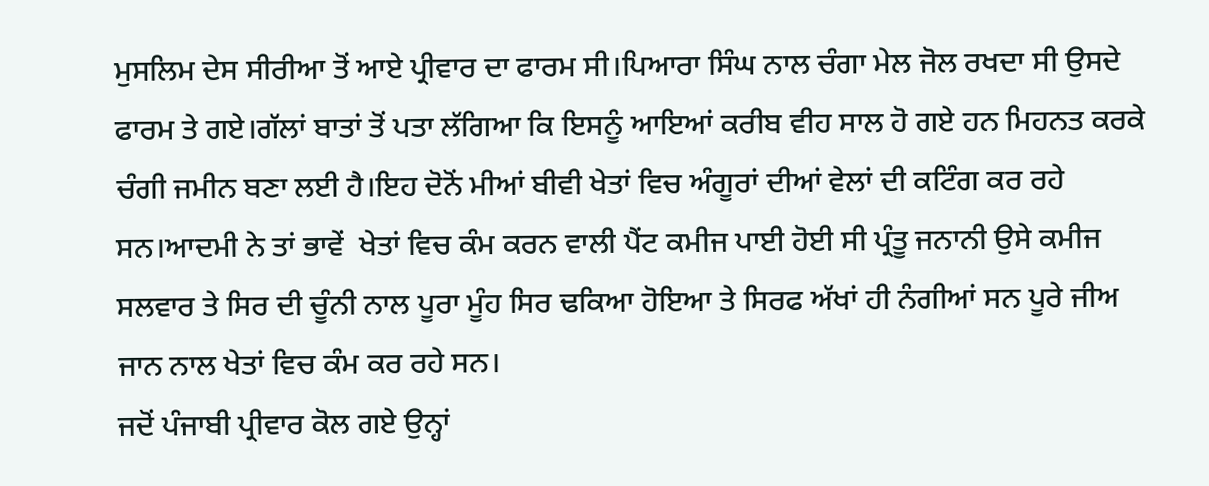ਮੁਸਲਿਮ ਦੇਸ ਸੀਰੀਆ ਤੋਂ ਆਏ ਪ੍ਰੀਵਾਰ ਦਾ ਫਾਰਮ ਸੀ।ਪਿਆਰਾ ਸਿੰਘ ਨਾਲ ਚੰਗਾ ਮੇਲ ਜੋਲ ਰਖਦਾ ਸੀ ਉਸਦੇ ਫਾਰਮ ਤੇ ਗਏ।ਗੱਲਾਂ ਬਾਤਾਂ ਤੋਂ ਪਤਾ ਲੱਗਿਆ ਕਿ ਇਸਨੂੰ ਆਇਆਂ ਕਰੀਬ ਵੀਹ ਸਾਲ ਹੋ ਗਏ ਹਨ ਮਿਹਨਤ ਕਰਕੇ ਚੰਗੀ ਜਮੀਨ ਬਣਾ ਲਈ ਹੈ।ਇਹ ਦੋਨੋਂ ਮੀਆਂ ਬੀਵੀ ਖੇਤਾਂ ਵਿਚ ਅੰਗੂਰਾਂ ਦੀਆਂ ਵੇਲਾਂ ਦੀ ਕਟਿੰਗ ਕਰ ਰਹੇ ਸਨ।ਆਦਮੀ ਨੇ ਤਾਂ ਭਾਵੇਂ  ਖੇਤਾਂ ਵਿਚ ਕੰਮ ਕਰਨ ਵਾਲੀ ਪੈਂਟ ਕਮੀਜ ਪਾਈ ਹੋਈ ਸੀ ਪ੍ਰੰਤੂ ਜਨਾਨੀ ਉਸੇ ਕਮੀਜ ਸਲਵਾਰ ਤੇ ਸਿਰ ਦੀ ਚੂੰਨੀ ਨਾਲ ਪੂਰਾ ਮੂੰਹ ਸਿਰ ਢਕਿਆ ਹੋਇਆ ਤੇ ਸਿਰਫ ਅੱਖਾਂ ਹੀ ਨੰਗੀਆਂ ਸਨ ਪੂਰੇ ਜੀਅ ਜਾਨ ਨਾਲ ਖੇਤਾਂ ਵਿਚ ਕੰਮ ਕਰ ਰਹੇ ਸਨ।
ਜਦੋਂ ਪੰਜਾਬੀ ਪ੍ਰੀਵਾਰ ਕੋਲ ਗਏ ਉਨ੍ਹਾਂ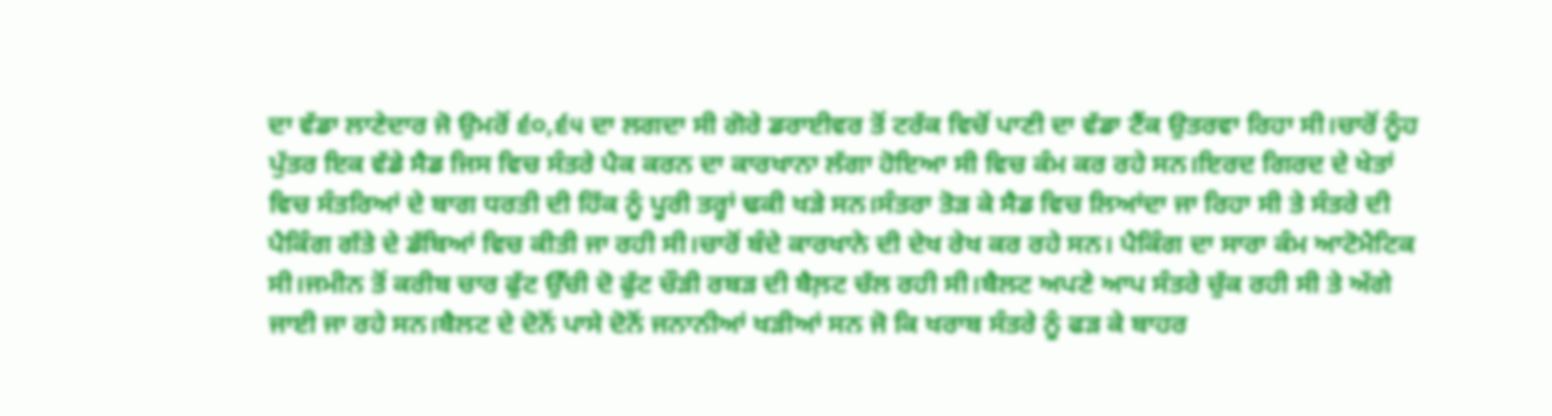ਦਾ ਵੱਡਾ ਲਾਣੇਦਾਰ ਜੋ ਉਮਰੋਂ ੬੦,੬੫ ਦਾ ਲਗਦਾ ਸੀ ਗੋਰੇ ਡਰਾਈਵਰ ਤੋਂ ਟਰੱਕ ਵਿਚੋਂ ਪਾਣੀ ਦਾ ਵੱਡਾ ਟੈਂਕ ਉਤਰਵਾ ਰਿਹਾ ਸੀ।ਚਾਰੋਂ ਨੂੰਹ ਪੁੱਤਰ ਇਕ ਵੱਡੇ ਸੈਡ ਜਿਸ ਵਿਚ ਸੰਤਰੇ ਪੈਕ ਕਰਨ ਦਾ ਕਾਰਖਾਨਾ ਲੱਗਾ ਹੋਇਆ ਸੀ ਵਿਚ ਕੰਮ ਕਰ ਰਹੇ ਸਨ।ਇਰਦ ਗਿਰਦ ਦੇ ਖੇਤਾਂ ਵਿਚ ਸੰਤਰਿਆਂ ਦੇ ਬਾਗ ਧਰਤੀ ਦੀ ਹਿੱਕ ਨੂੰ ਪੂਰੀ ਤਰ੍ਹਾਂ ਢਕੀ ਖੜੇ ਸਨ।ਸੰਤਰਾ ਤੋੜ ਕੇ ਸੈਡ ਵਿਚ ਲਿਆਂਦਾ ਜਾ ਰਿਹਾ ਸੀ ਤੇ ਸੰਤਰੇ ਦੀ ਪੈਕਿੰਗ ਗੱਤੇ ਦੇ ਡੱਬਿਆਂ ਵਿਚ ਕੀਤੀ ਜਾ ਰਹੀ ਸੀ।ਚਾਰੋਂ ਬੰਦੇ ਕਾਰਖਾਨੇ ਦੀ ਦੇਖ ਰੇਖ ਕਰ ਰਹੇ ਸਨ। ਪੈਕਿੰਗ ਦਾ ਸਾਰਾ ਕੰਮ ਆਟੋਮੈਟਿਕ ਸੀ।ਜਮੀਨ ਤੋਂ ਕਰੀਬ ਚਾਰ ਫੁੱਟ ਉੱਚੀ ਦੋ ਫੁੱਟ ਚੌੜੀ ਰਬੜ ਦੀ ਬੈਲ਼ਟ ਚੱਲ ਰਹੀ ਸੀ।ਬੈਲਟ ਅਪਣੇ ਆਪ ਸੰਤਰੇ ਚੁੱਕ ਰਹੀ ਸੀ ਤੇ ਅੱਗੇ ਜਾਈ ਜਾ ਰਹੇ ਸਨ।ਬੈਲਟ ਦੇ ਦੋਨੋਂ ਪਾਸੇ ਦੋਨੋਂ ਜਨਾਨੀਆਂ ਖੜੀਆਂ ਸਨ ਜੋ ਕਿ ਖਰਾਬ ਸੰਤਰੇ ਨੂੰ ਫੜ ਕੇ ਬਾਹਰ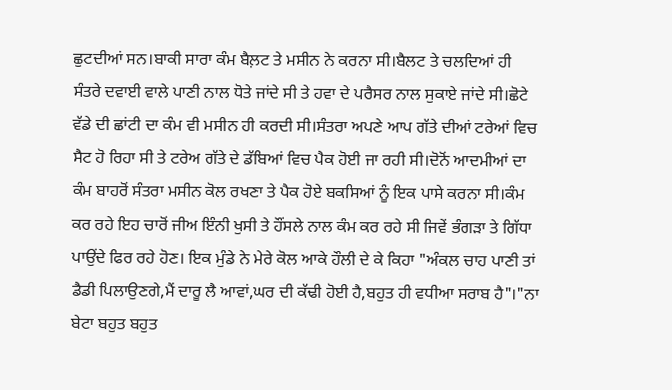ਛੁਟਦੀਆਂ ਸਨ।ਬਾਕੀ ਸਾਰਾ ਕੰਮ ਬੈਲ਼ਟ ਤੇ ਮਸੀਨ ਨੇ ਕਰਨਾ ਸੀ।ਬੈਲਟ ਤੇ ਚਲਦਿਆਂ ਹੀ ਸੰਤਰੇ ਦਵਾਈ ਵਾਲੇ ਪਾਣੀ ਨਾਲ ਧੋਤੇ ਜਾਂਦੇ ਸੀ ਤੇ ਹਵਾ ਦੇ ਪਰੈਸਰ ਨਾਲ ਸੁਕਾਏ ਜਾਂਦੇ ਸੀ।ਛੋਟੇ ਵੱਡੇ ਦੀ ਛਾਂਟੀ ਦਾ ਕੰਮ ਵੀ ਮਸੀਨ ਹੀ ਕਰਦੀ ਸੀ।ਸੰਤਰਾ ਅਪਣੇ ਆਪ ਗੱਤੇ ਦੀਆਂ ਟਰੇਆਂ ਵਿਚ ਸੈਟ ਹੋ ਰਿਹਾ ਸੀ ਤੇ ਟਰੇਅ ਗੱਤੇ ਦੇ ਡੱਬਿਆਂ ਵਿਚ ਪੈਕ ਹੋਈ ਜਾ ਰਹੀ ਸੀ।ਦੋਨੋਂ ਆਦਮੀਆਂ ਦਾ ਕੰਮ ਬਾਹਰੋਂ ਸੰਤਰਾ ਮਸੀਨ ਕੋਲ ਰਖਣਾ ਤੇ ਪੈਕ ਹੋਏ ਬਕਸਿਆਂ ਨੂੰ ਇਕ ਪਾਸੇ ਕਰਨਾ ਸੀ।ਕੰਮ ਕਰ ਰਹੇ ਇਹ ਚਾਰੋਂ ਜੀਅ ਇੰਨੀ ਖੁਸੀ ਤੇ ਹੌਂਸਲੇ ਨਾਲ ਕੰਮ ਕਰ ਰਹੇ ਸੀ ਜਿਵੇਂ ਭੰਗੜਾ ਤੇ ਗਿੱਧਾ ਪਾਉਂਦੇ ਫਿਰ ਰਹੇ ਹੋਣ। ਇਕ ਮੁੰਡੇ ਨੇ ਮੇਰੇ ਕੋਲ ਆਕੇ ਹੌਲੀ ਦੇ ਕੇ ਕਿਹਾ "ਅੰਕਲ ਚਾਹ ਪਾਣੀ ਤਾਂ ਡੈਡੀ ਪਿਲਾਉਣਗੇ,ਮੈਂ ਦਾਰੂ ਲੈ ਆਵਾਂ,ਘਰ ਦੀ ਕੱਢੀ ਹੋਈ ਹੈ,ਬਹੁਤ ਹੀ ਵਧੀਆ ਸਰਾਬ ਹੈ"।"ਨਾ ਬੇਟਾ ਬਹੁਤ ਬਹੁਤ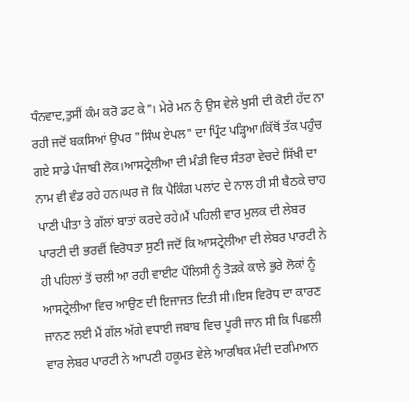ਧੰਨਵਾਦ,ਤੁਸੀਂ ਕੰਮ ਕਰੋ ਡਟ ਕੇ"। ਮੇਰੇ ਮਨ ਨੁੰ ਉਸ ਵੇਲੇ ਖੁਸੀ ਦੀ ਕੋਈ ਹੱਦ ਨਾ ਰਹੀ ਜਦੋਂ ਬਕਸਿਆਂ ਉਪਰ "ਸਿੰਘ ਏਪਲ" ਦਾ ਪ੍ਰਿੰਟ ਪੜ੍ਹਿਆ।ਕਿੱਥੋਂ ਤੱਕ ਪਹੁੰਚ ਗਏ ਸਾਡੇ ਪੰਜਾਬੀ ਲੋਕ।ਆਸਟ੍ਰੇਲੀਆ ਦੀ ਮੰਡੀ ਵਿਚ ਸੰਤਰਾ ਵੇਚਦੇ ਸਿੱਖੀ ਦਾ ਨਾਮ ਵੀ ਵੰਡ ਰਹੇ ਹਨ।ਘਰ ਜੋ ਕਿ ਪੈਕਿੰਗ ਪਲਾਂਟ ਦੇ ਨਾਲ ਹੀ ਸੀ ਬੈਠਕੇ ਚਾਹ ਪਾਣੀ ਪੀਤਾ ਤੇ ਗੱਲਾਂ ਬਾਤਾਂ ਕਰਦੇ ਰਹੇ।ਮੈਂ ਪਹਿਲੀ ਵਾਰ ਮੁਲਕ ਦੀ ਲੇਬਰ ਪਾਰਟੀ ਦੀ ਭਰਵੀਂ ਵਿਰੋਧਤਾ ਸੁਣੀ ਜਦੋਂ ਕਿ ਆਸਟ੍ਰੇਲੀਆ ਦੀ ਲੇਬਰ ਪਾਰਟੀ ਨੇ ਹੀ ਪਹਿਲਾਂ ਤੋਂ ਚਲੀ ਆ ਰਹੀ ਵਾਈਟ ਪੌਲਿਸੀ ਨੂੰ ਤੋੜਕੇ ਕਾਲੇ ਭੁਰੇ ਲੋਕਾਂ ਨੂੰ ਆਸਟ੍ਰੇਲੀਆ ਵਿਚ ਆਉਣ ਦੀ ਇਜਾਜਤ ਦਿਤੀ ਸੀ।ਇਸ ਵਿਰੋਧ ਦਾ ਕਾਰਣ ਜਾਨਣ ਲਈ ਮੈਂ ਗੱਲ ਅੱਗੇ ਵਧਾਈ ਜਬਾਬ ਵਿਚ ਪੂਰੀ ਜਾਨ ਸੀ ਕਿ ਪਿਛਲੀ ਵਾਰ ਲੇਬਰ ਪਾਰਟੀ ਨੇ ਆਪਣੀ ਹਕੂਮਤ ਵੇਲੇ ਆਰਥਿਕ ਮੰਦੀ ਦਰਮਿਆਨ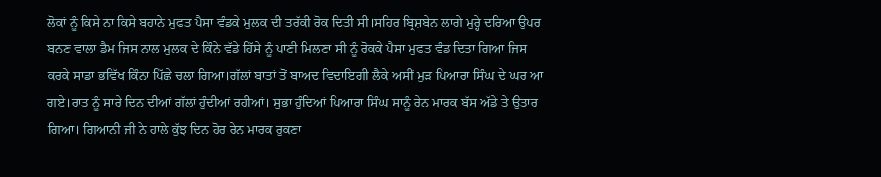ਲੋਕਾਂ ਨੂੰ ਕਿਸੇ ਨਾ ਕਿਸੇ ਬਹਾਨੇ ਮੁਫਤ ਪੈਸਾ ਵੰਡਕੇ ਮੁਲਕ ਦੀ ਤਰੱਕੀ ਰੋਕ ਦਿਤੀ ਸੀ।ਸਹਿਰ ਬ੍ਰਿਸ਼ਬੇਨ ਲਾਗੇ ਮੁਰ੍ਹੇ ਦਰਿਆ ਉਪਰ ਬਨਣ ਵਾਲਾ ਡੈਮ ਜਿਸ ਨਾਲ ਮੁਲਕ ਦੇ ਕਿੰਨੇ ਵੱਡੇ ਹਿੱਸੇ ਨੂੰ ਪਾਣੀ ਮਿਲਣਾ ਸੀ ਨੂੰ ਰੋਕਕੇ ਪੈਸਾ ਮੁਫਤ ਵੰਡ ਦਿਤਾ ਗਿਆ ਜਿਸ ਕਰਕੇ ਸਾਡਾ ਭਵਿੱਖ ਕਿੰਨਾ ਪਿੱਛੇ ਚਲਾ ਗਿਆ।ਗੱਲਾਂ ਬਾਤਾਂ ਤੋਂ ਬਾਅਦ ਵਿਦਾਇਗੀ ਲੈਕੇ ਅਸੀਂ ਮੁੜ ਪਿਆਰਾ ਸਿੰਘ ਦੇ ਘਰ ਆ ਗਏ।ਰਾਤ ਨੂੰ ਸਾਰੇ ਦਿਨ ਦੀਆਂ ਗੱਲਾਂ ਹੁੰਦੀਆਂ ਰਹੀਆਂ। ਸੁਭਾ ਹੁੰਦਿਆਂ ਪਿਆਰਾ ਸਿੰਘ ਸਾਨੂੰ ਰੇਨ ਮਾਰਕ ਬੱਸ ਅੱਡੇ ਤੇ ਉਤਾਰ ਗਿਆ। ਗਿਆਨੀ ਜੀ ਨੇ ਹਾਲੇ ਕੁੱਝ ਦਿਨ ਹੋਰ ਰੇਨ ਮਾਰਕ ਰੁਕਣਾ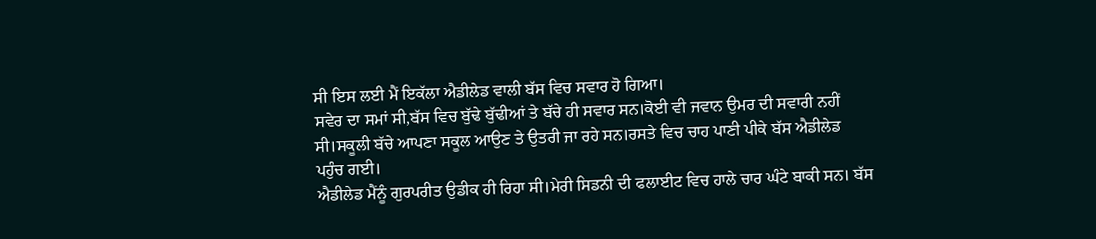ਸੀ ਇਸ ਲਈ ਮੈਂ ਇਕੱਲਾ ਐਡੀਲੇਡ ਵਾਲੀ ਬੱਸ ਵਿਚ ਸਵਾਰ ਹੋ ਗਿਆ।
ਸਵੇਰ ਦਾ ਸਮਾਂ ਸੀ,ਬੱਸ ਵਿਚ ਬੁੱਢੇ ਬੁੱਢੀਆਂ ਤੇ ਬੱਚੇ ਹੀ ਸਵਾਰ ਸਨ।ਕੋਈ ਵੀ ਜਵਾਨ ਉਮਰ ਦੀ ਸਵਾਰੀ ਨਹੀਂ ਸੀ।ਸਕੂਲੀ ਬੱਚੇ ਆਪਣਾ ਸਕੂਲ ਆਉਣ ਤੇ ਉਤਰੀ ਜਾ ਰਹੇ ਸਨ।ਰਸਤੇ ਵਿਚ ਚਾਹ ਪਾਣੀ ਪੀਕੇ ਬੱਸ ਐਡੀਲੇਡ ਪਹੁੰਚ ਗਈ।
ਐਡੀਲੇਡ ਮੈਂਨੂੰ ਗੁਰਪਰੀਤ ਉਡੀਕ ਹੀ ਰਿਹਾ ਸੀ।ਮੇਰੀ ਸਿਡਨੀ ਦੀ ਫਲਾਈਟ ਵਿਚ ਹਾਲੇ ਚਾਰ ਘੰਟੇ ਬਾਕੀ ਸਨ। ਬੱਸ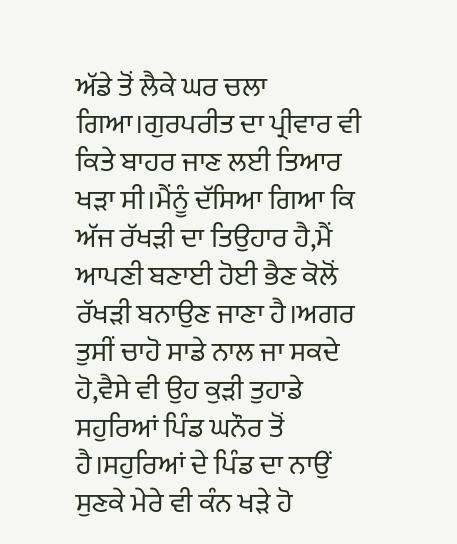ਅੱਡੇ ਤੋਂ ਲੈਕੇ ਘਰ ਚਲਾ ਗਿਆ।ਗੁਰਪਰੀਤ ਦਾ ਪ੍ਰੀਵਾਰ ਵੀ ਕਿਤੇ ਬਾਹਰ ਜਾਣ ਲਈ ਤਿਆਰ ਖੜਾ ਸੀ।ਮੈਂਨੂੰ ਦੱਸਿਆ ਗਿਆ ਕਿ ਅੱਜ ਰੱਖੜੀ ਦਾ ਤਿਉਹਾਰ ਹੈ,ਮੈਂ ਆਪਣੀ ਬਣਾਈ ਹੋਈ ਭੈਣ ਕੋਲੋਂ ਰੱਖੜੀ ਬਨਾਉਣ ਜਾਣਾ ਹੈ।ਅਗਰ ਤੁਸੀਂ ਚਾਹੋ ਸਾਡੇ ਨਾਲ ਜਾ ਸਕਦੇ ਹੋ,ਵੈਸੇ ਵੀ ਉਹ ਕੁੜੀ ਤੁਹਾਡੇ ਸਹੁਰਿਆਂ ਪਿੰਡ ਘਨੌਰ ਤੋਂ ਹੈ।ਸਹੁਰਿਆਂ ਦੇ ਪਿੰਡ ਦਾ ਨਾਉਂ ਸੁਣਕੇ ਮੇਰੇ ਵੀ ਕੰਨ ਖੜੇ ਹੋ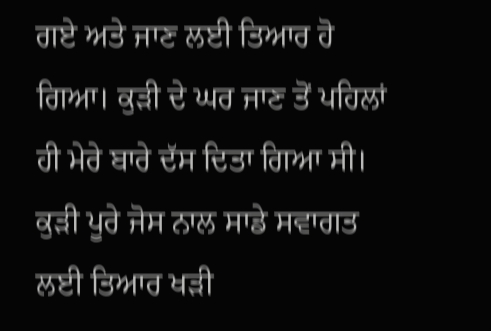ਗਏ ਅਤੇ ਜਾਣ ਲਈ ਤਿਆਰ ਹੋ ਗਿਆ। ਕੁੜੀ ਦੇ ਘਰ ਜਾਣ ਤੋਂ ਪਹਿਲਾਂ ਹੀ ਮੇਰੇ ਬਾਰੇ ਦੱਸ ਦਿਤਾ ਗਿਆ ਸੀ। ਕੁੜੀ ਪੂਰੇ ਜੋਸ ਨਾਲ ਸਾਡੇ ਸਵਾਗਤ ਲਈ ਤਿਆਰ ਖੜੀ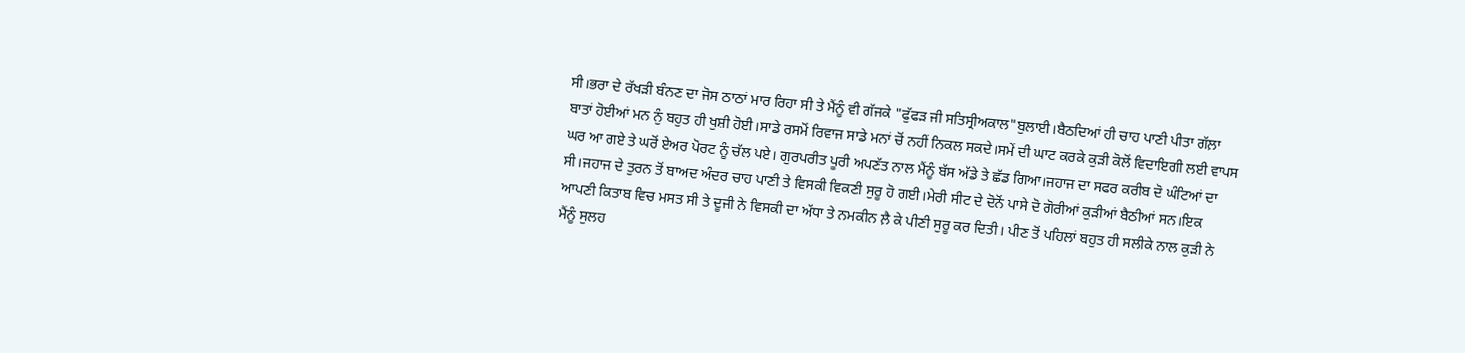ਸੀ।ਭਰਾ ਦੇ ਰੱਖੜੀ ਬੰਨਣ ਦਾ ਜੋਸ ਠਾਠਾਂ ਮਾਰ ਰਿਹਾ ਸੀ ਤੇ ਮੈਂਨੂੰ ਵੀ ਗੱਜਕੇ "ਫੁੱਫੜ ਜੀ ਸਤਿਸ੍ਰੀਅਕਾਲ"ਬੁਲਾਈ।ਬੈਠਦਿਆਂ ਹੀ ਚਾਹ ਪਾਣੀ ਪੀਤਾ ਗੱਲ਼ਾ ਬਾਤਾਂ ਹੋਈਆਂ ਮਨ ਨੁੰ ਬਹੁਤ ਹੀ ਖੁਸ਼ੀ ਹੋਈ।ਸਾਡੇ ਰਸਮੋਂ ਰਿਵਾਜ ਸਾਡੇ ਮਨਾਂ ਚੋਂ ਨਹੀਂ ਨਿਕਲ ਸਕਦੇ।ਸਮੇਂ ਦੀ ਘਾਟ ਕਰਕੇ ਕੁੜੀ ਕੋਲੋਂ ਵਿਦਾਇਗੀ ਲਈ ਵਾਪਸ ਘਰ ਆ ਗਏ ਤੇ ਘਰੋਂ ਏਅਰ ਪੋਰਟ ਨੂੰ ਚੱਲ ਪਏ। ਗੁਰਪਰੀਤ ਪੂਰੀ ਅਪਣੱਤ ਨਾਲ ਮੈਂਨੂੰ ਬੱਸ ਅੱਡੇ ਤੇ ਛੱਡ ਗਿਆ।ਜਹਾਜ ਦਾ ਸਫਰ ਕਰੀਬ ਦੋ ਘੰਟਿਆਂ ਦਾ ਸੀ।ਜਹਾਜ ਦੇ ਤੁਰਨ ਤੋਂ ਬਾਅਦ ਅੰਦਰ ਚਾਹ ਪਾਣੀ ਤੇ ਵਿਸਕੀ ਵਿਕਣੀ ਸੁਰੂ ਹੋ ਗਈ।ਮੇਰੀ ਸੀਟ ਦੇ ਦੋਨੋਂ ਪਾਸੇ ਦੋ ਗੋਰੀਆਂ ਕੁੜੀਆਂ ਬੈਠੀਆਂ ਸਨ।ਇਕ ਆਪਣੀ ਕਿਤਾਬ ਵਿਚ ਮਸਤ ਸੀ ਤੇ ਦੂਜੀ ਨੇ ਵਿਸਕੀ ਦਾ ਅੱਧਾ ਤੇ ਨਮਕੀਨ ਲ਼ੈ ਕੇ ਪੀਣੀ ਸੁਰੂ ਕਰ ਦਿਤੀ। ਪੀਣ ਤੋਂ ਪਹਿਲਾਂ ਬਹੁਤ ਹੀ ਸਲੀਕੇ ਨਾਲ ਕੁੜੀ ਨੇ ਮੈਂਨੂੰ ਸੁਲਹ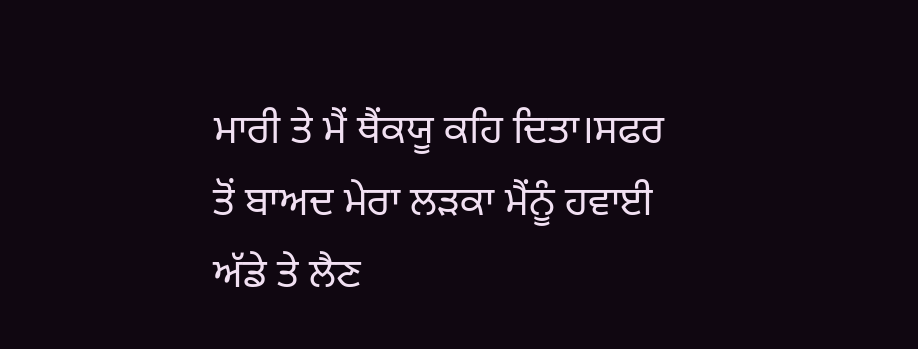ਮਾਰੀ ਤੇ ਮੈਂ ਥੈਂਕਯੂ ਕਹਿ ਦਿਤਾ।ਸਫਰ ਤੋਂ ਬਾਅਦ ਮੇਰਾ ਲੜਕਾ ਮੈਂਨੂੰ ਹਵਾਈ ਅੱਡੇ ਤੇ ਲੈਣ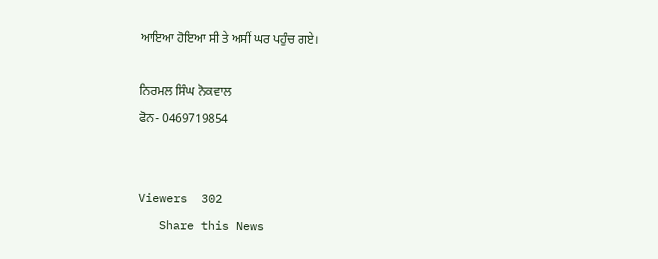ਆਇਆ ਹੋਇਆ ਸੀ ਤੇ ਅਸੀਂ ਘਰ ਪਹੁੰਚ ਗਏ।

ਨਿਰਮਲ ਸਿੰਘ ਨੋਕਵਾਲ
ਫੋਨ- 0469719854


Viewers  302
   Share this News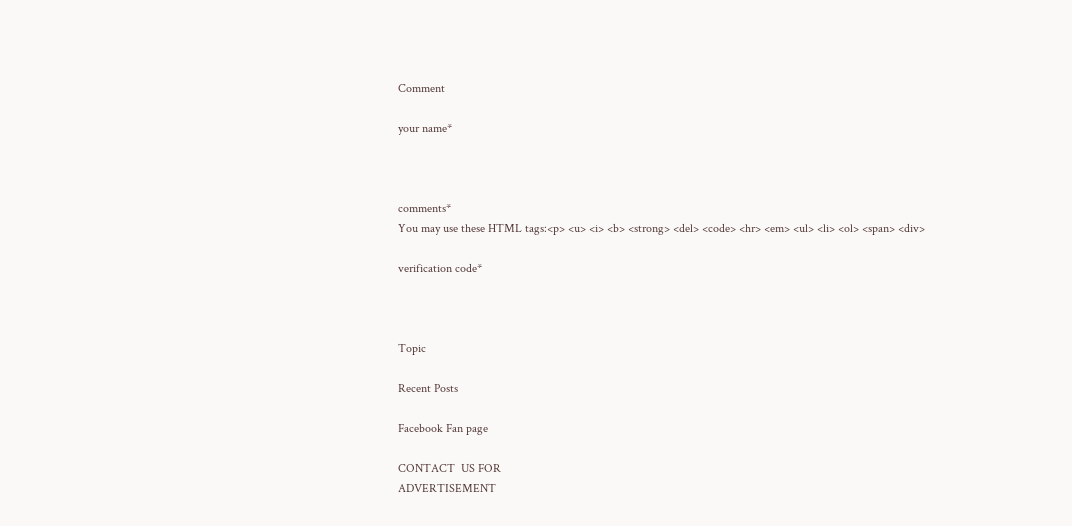Comment

your name*



comments*
You may use these HTML tags:<p> <u> <i> <b> <strong> <del> <code> <hr> <em> <ul> <li> <ol> <span> <div>

verification code*



Topic

Recent Posts

Facebook Fan page

CONTACT  US FOR
ADVERTISEMENT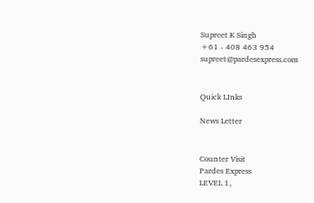Supreet K Singh
+61 - 408 463 954
supreet@pardesexpress.com


Quick LInks

News Letter


Counter Visit
Pardes Express
LEVEL 1,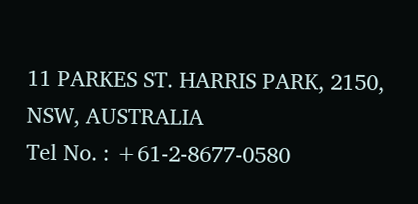11 PARKES ST. HARRIS PARK, 2150, NSW, AUSTRALIA
Tel No. : +61-2-8677-0580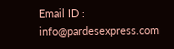Email ID : info@pardesexpress.com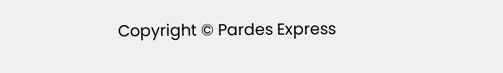Copyright © Pardes Express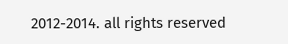2012-2014. all rights reserved